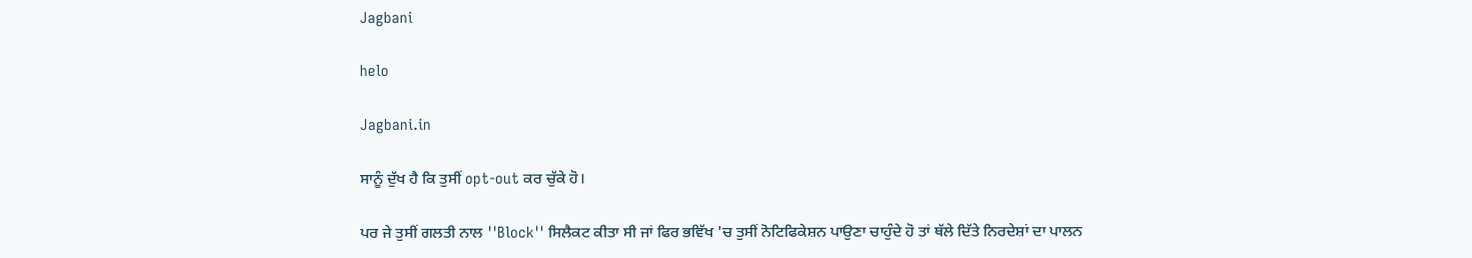Jagbani

helo

Jagbani.in

ਸਾਨੂੰ ਦੁੱਖ ਹੈ ਕਿ ਤੁਸੀਂ opt-out ਕਰ ਚੁੱਕੇ ਹੋ।

ਪਰ ਜੇ ਤੁਸੀਂ ਗਲਤੀ ਨਾਲ ''Block'' ਸਿਲੈਕਟ ਕੀਤਾ ਸੀ ਜਾਂ ਫਿਰ ਭਵਿੱਖ 'ਚ ਤੁਸੀਂ ਨੋਟਿਫਿਕੇਸ਼ਨ ਪਾਉਣਾ ਚਾਹੁੰਦੇ ਹੋ ਤਾਂ ਥੱਲੇ ਦਿੱਤੇ ਨਿਰਦੇਸ਼ਾਂ ਦਾ ਪਾਲਨ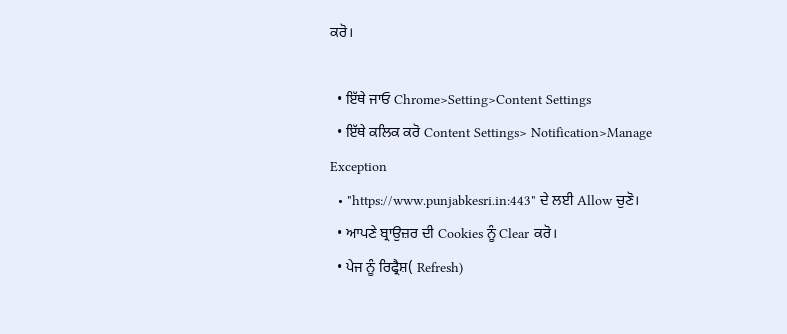ਕਰੋ।

  • ਇੱਥੇ ਜਾਓ Chrome>Setting>Content Settings
  • ਇੱਥੇ ਕਲਿਕ ਕਰੋ Content Settings> Notification>Manage Exception
  • "https://www.punjabkesri.in:443" ਦੇ ਲਈ Allow ਚੁਣੋ।
  • ਆਪਣੇ ਬ੍ਰਾਉਜ਼ਰ ਦੀ Cookies ਨੂੰ Clear ਕਰੋ।
  • ਪੇਜ ਨੂੰ ਰਿਫ੍ਰੈਸ਼( Refresh)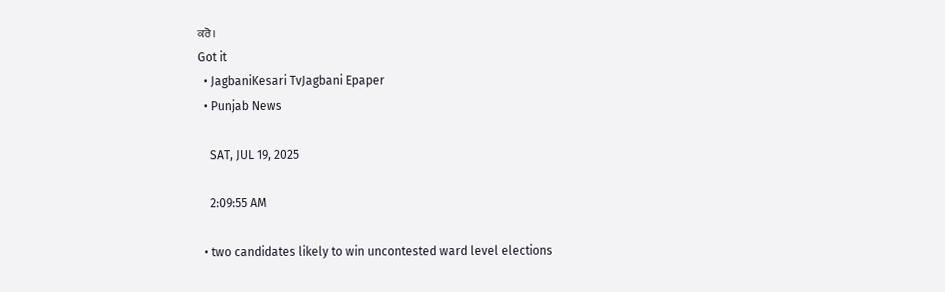ਕਰੋ।
Got it
  • JagbaniKesari TvJagbani Epaper
  • Punjab News

    SAT, JUL 19, 2025

    2:09:55 AM

  • two candidates likely to win uncontested ward level elections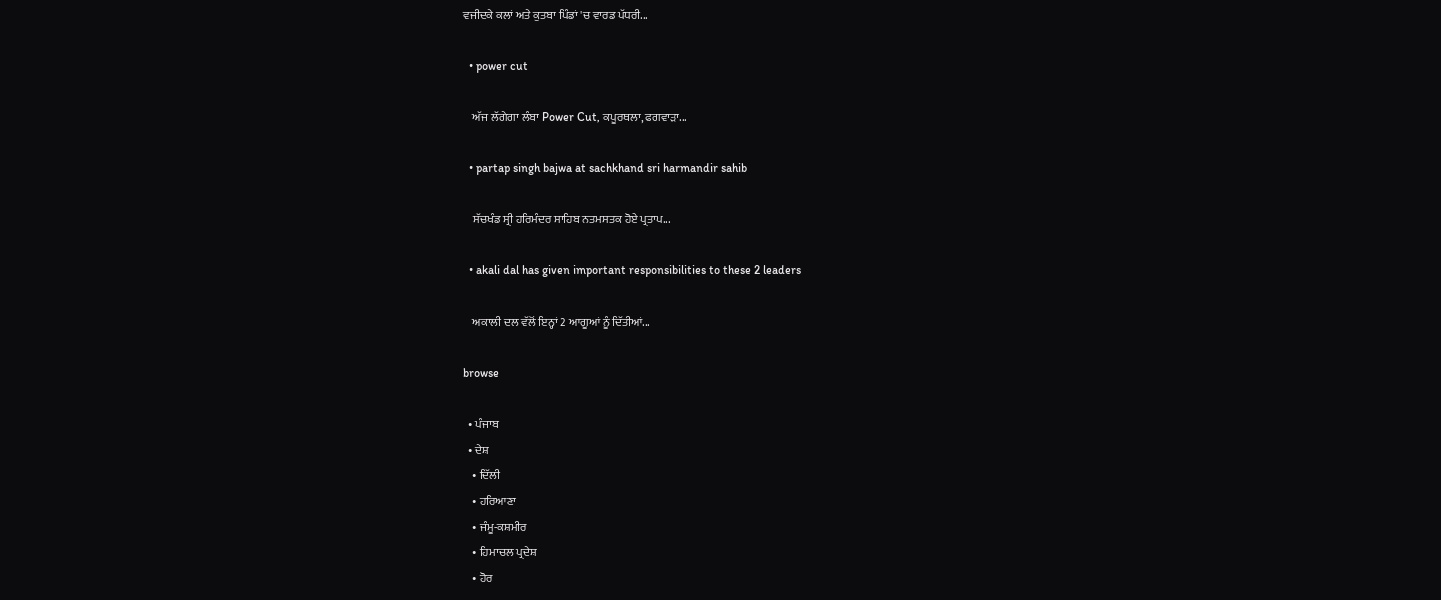ਵਜੀਦਕੇ ਕਲਾਂ ਅਤੇ ਕੁਤਬਾ ਪਿੰਡਾਂ 'ਚ ਵਾਰਡ ਪੱਧਰੀ...

  • power cut

    ਅੱਜ ਲੱਗੇਗਾ ਲੰਬਾ Power Cut, ਕਪੂਰਥਲਾ, ਫਗਵਾੜਾ...

  • partap singh bajwa at sachkhand sri harmandir sahib

    ਸੱਚਖੰਡ ਸ੍ਰੀ ਹਰਿਮੰਦਰ ਸਾਹਿਬ ਨਤਮਸਤਕ ਹੋਏ ਪ੍ਰਤਾਪ...

  • akali dal has given important responsibilities to these 2 leaders

    ਅਕਾਲੀ ਦਲ ਵੱਲੋਂ ਇਨ੍ਹਾਂ 2 ਆਗੂਆਂ ਨੂੰ ਦਿੱਤੀਆਂ...

browse

  • ਪੰਜਾਬ
  • ਦੇਸ਼
    • ਦਿੱਲੀ
    • ਹਰਿਆਣਾ
    • ਜੰਮੂ-ਕਸ਼ਮੀਰ
    • ਹਿਮਾਚਲ ਪ੍ਰਦੇਸ਼
    • ਹੋਰ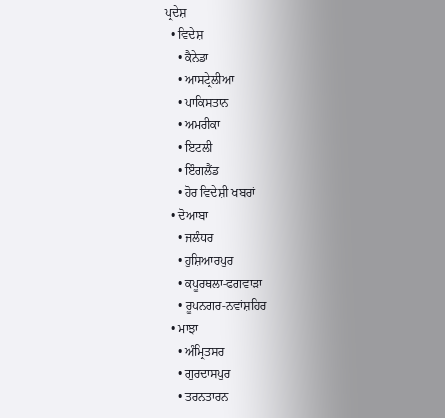ਪ੍ਰਦੇਸ਼
  • ਵਿਦੇਸ਼
    • ਕੈਨੇਡਾ
    • ਆਸਟ੍ਰੇਲੀਆ
    • ਪਾਕਿਸਤਾਨ
    • ਅਮਰੀਕਾ
    • ਇਟਲੀ
    • ਇੰਗਲੈਂਡ
    • ਹੋਰ ਵਿਦੇਸ਼ੀ ਖਬਰਾਂ
  • ਦੋਆਬਾ
    • ਜਲੰਧਰ
    • ਹੁਸ਼ਿਆਰਪੁਰ
    • ਕਪੂਰਥਲਾ-ਫਗਵਾੜਾ
    • ਰੂਪਨਗਰ-ਨਵਾਂਸ਼ਹਿਰ
  • ਮਾਝਾ
    • ਅੰਮ੍ਰਿਤਸਰ
    • ਗੁਰਦਾਸਪੁਰ
    • ਤਰਨਤਾਰਨ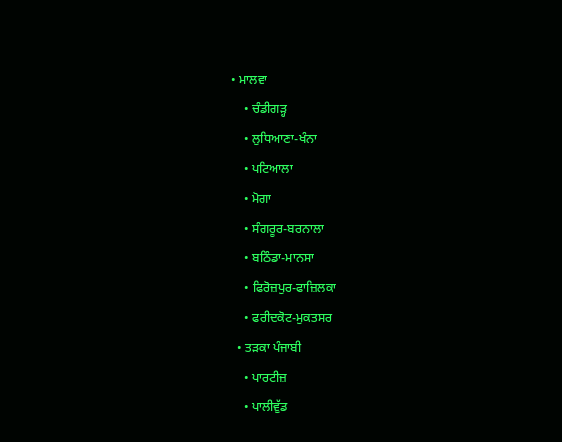• ਮਾਲਵਾ
    • ਚੰਡੀਗੜ੍ਹ
    • ਲੁਧਿਆਣਾ-ਖੰਨਾ
    • ਪਟਿਆਲਾ
    • ਮੋਗਾ
    • ਸੰਗਰੂਰ-ਬਰਨਾਲਾ
    • ਬਠਿੰਡਾ-ਮਾਨਸਾ
    • ਫਿਰੋਜ਼ਪੁਰ-ਫਾਜ਼ਿਲਕਾ
    • ਫਰੀਦਕੋਟ-ਮੁਕਤਸਰ
  • ਤੜਕਾ ਪੰਜਾਬੀ
    • ਪਾਰਟੀਜ਼
    • ਪਾਲੀਵੁੱਡ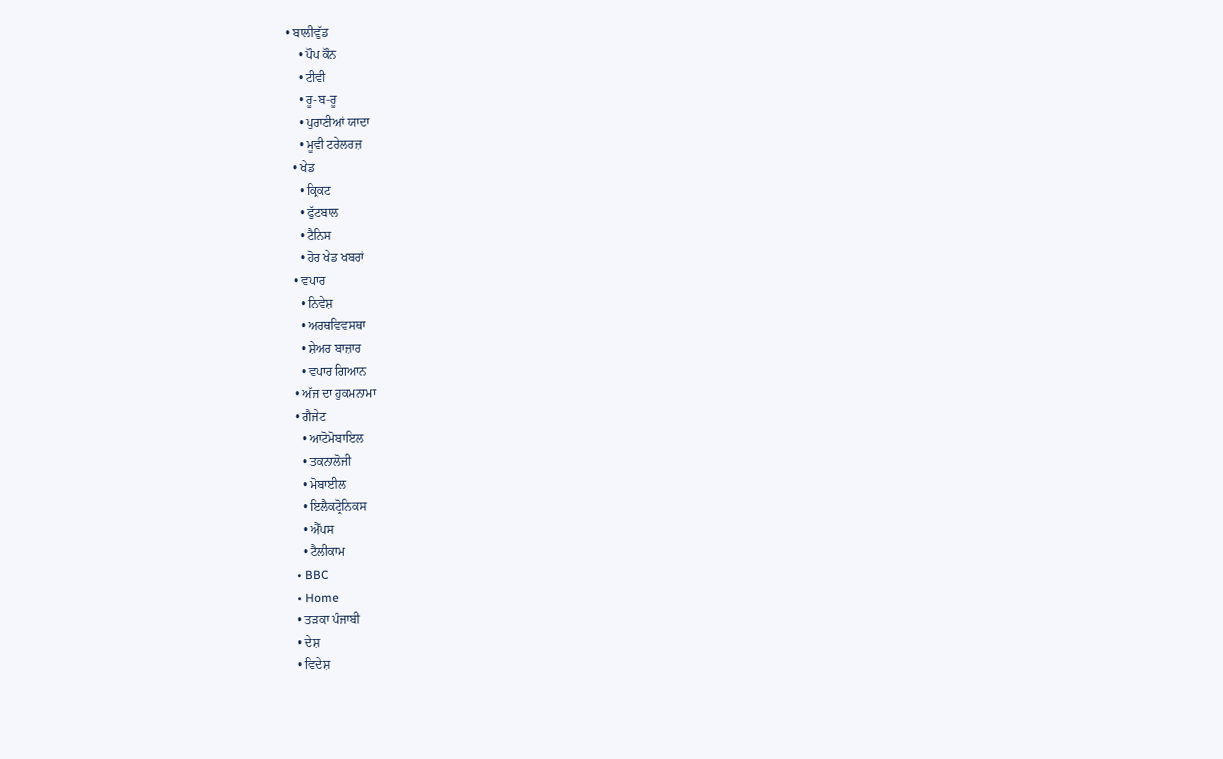• ਬਾਲੀਵੁੱਡ
    • ਪੌਪ ਕੌਨ
    • ਟੀਵੀ
    • ਰੂ-ਬ-ਰੂ
    • ਪੁਰਾਣੀਆਂ ਯਾਦਾ
    • ਮੂਵੀ ਟਰੇਲਰਜ਼
  • ਖੇਡ
    • ਕ੍ਰਿਕਟ
    • ਫੁੱਟਬਾਲ
    • ਟੈਨਿਸ
    • ਹੋਰ ਖੇਡ ਖਬਰਾਂ
  • ਵਪਾਰ
    • ਨਿਵੇਸ਼
    • ਅਰਥਵਿਵਸਥਾ
    • ਸ਼ੇਅਰ ਬਾਜ਼ਾਰ
    • ਵਪਾਰ ਗਿਆਨ
  • ਅੱਜ ਦਾ ਹੁਕਮਨਾਮਾ
  • ਗੈਜੇਟ
    • ਆਟੋਮੋਬਾਇਲ
    • ਤਕਨਾਲੋਜੀ
    • ਮੋਬਾਈਲ
    • ਇਲੈਕਟ੍ਰੋਨਿਕਸ
    • ਐੱਪਸ
    • ਟੈਲੀਕਾਮ
  • BBC
  • Home
  • ਤੜਕਾ ਪੰਜਾਬੀ
  • ਦੇਸ਼
  • ਵਿਦੇਸ਼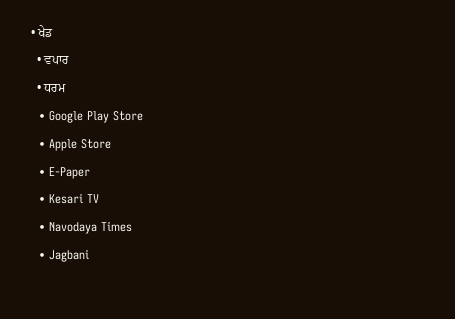• ਖੇਡ
  • ਵਪਾਰ
  • ਧਰਮ
  • Google Play Store
  • Apple Store
  • E-Paper
  • Kesari TV
  • Navodaya Times
  • Jagbani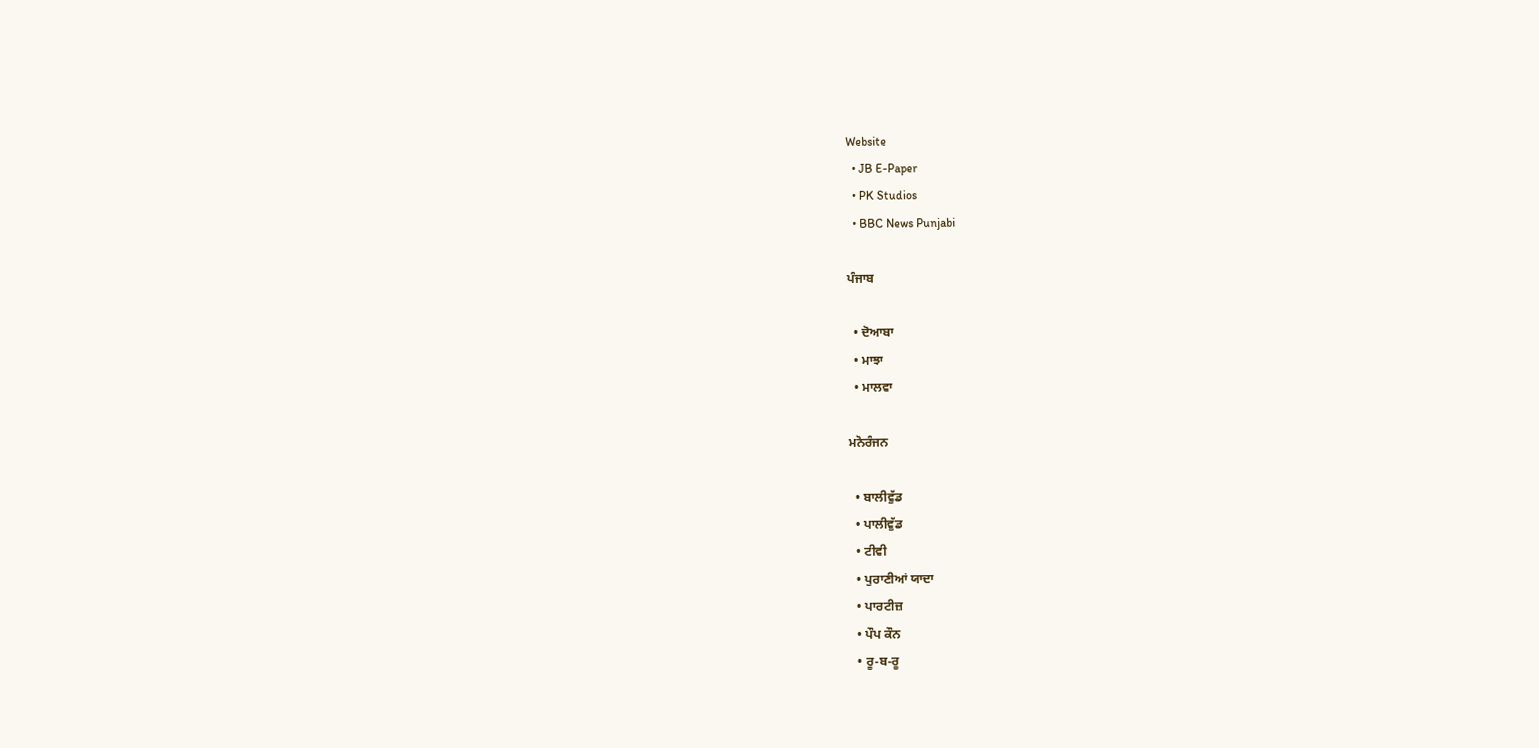Website
  • JB E-Paper
  • PK Studios
  • BBC News Punjabi

ਪੰਜਾਬ

  • ਦੋਆਬਾ
  • ਮਾਝਾ
  • ਮਾਲਵਾ

ਮਨੋਰੰਜਨ

  • ਬਾਲੀਵੁੱਡ
  • ਪਾਲੀਵੁੱਡ
  • ਟੀਵੀ
  • ਪੁਰਾਣੀਆਂ ਯਾਦਾ
  • ਪਾਰਟੀਜ਼
  • ਪੌਪ ਕੌਨ
  • ਰੂ-ਬ-ਰੂ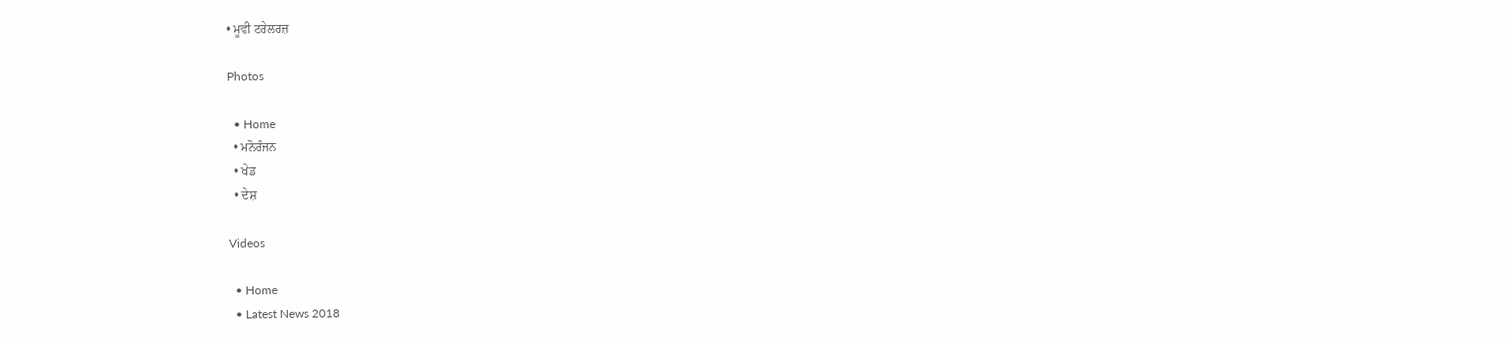• ਮੂਵੀ ਟਰੇਲਰਜ਼

Photos

  • Home
  • ਮਨੋਰੰਜਨ
  • ਖੇਡ
  • ਦੇਸ਼

Videos

  • Home
  • Latest News 2018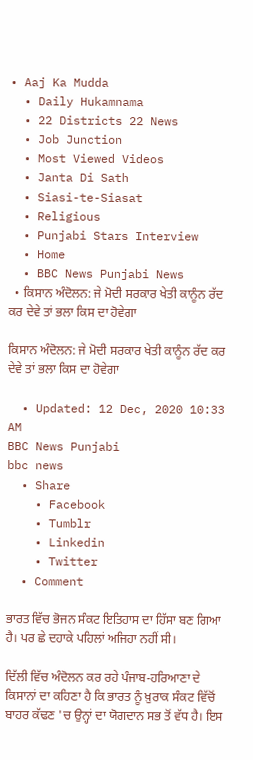• Aaj Ka Mudda
  • Daily Hukamnama
  • 22 Districts 22 News
  • Job Junction
  • Most Viewed Videos
  • Janta Di Sath
  • Siasi-te-Siasat
  • Religious
  • Punjabi Stars Interview
  • Home
  • BBC News Punjabi News
  • ਕਿਸਾਨ ਅੰਦੋਲਨ: ਜੇ ਮੋਦੀ ਸਰਕਾਰ ਖੇਤੀ ਕਾਨੂੰਨ ਰੱਦ ਕਰ ਦੇਵੇ ਤਾਂ ਭਲਾ ਕਿਸ ਦਾ ਹੋਵੇਗਾ

ਕਿਸਾਨ ਅੰਦੋਲਨ: ਜੇ ਮੋਦੀ ਸਰਕਾਰ ਖੇਤੀ ਕਾਨੂੰਨ ਰੱਦ ਕਰ ਦੇਵੇ ਤਾਂ ਭਲਾ ਕਿਸ ਦਾ ਹੋਵੇਗਾ

  • Updated: 12 Dec, 2020 10:33 AM
BBC News Punjabi
bbc news
  • Share
    • Facebook
    • Tumblr
    • Linkedin
    • Twitter
  • Comment

ਭਾਰਤ ਵਿੱਚ ਭੋਜਨ ਸੰਕਟ ਇਤਿਹਾਸ ਦਾ ਹਿੱਸਾ ਬਣ ਗਿਆ ਹੈ। ਪਰ ਛੇ ਦਹਾਕੇ ਪਹਿਲਾਂ ਅਜਿਹਾ ਨਹੀਂ ਸੀ।

ਦਿੱਲੀ ਵਿੱਚ ਅੰਦੋਲਨ ਕਰ ਰਹੇ ਪੰਜਾਬ-ਹਰਿਆਣਾ ਦੇ ਕਿਸਾਨਾਂ ਦਾ ਕਹਿਣਾ ਹੈ ਕਿ ਭਾਰਤ ਨੂੰ ਖ਼ੁਰਾਕ ਸੰਕਟ ਵਿੱਚੋਂ ਬਾਹਰ ਕੱਢਣ 'ਚ ਉਨ੍ਹਾਂ ਦਾ ਯੋਗਦਾਨ ਸਭ ਤੋਂ ਵੱਧ ਹੈ। ਇਸ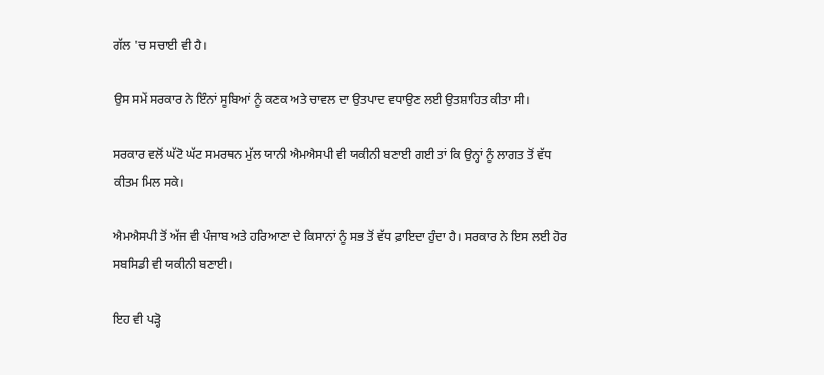ਗੱਲ 'ਚ ਸਚਾਈ ਵੀ ਹੈ।

ਉਸ ਸਮੇਂ ਸਰਕਾਰ ਨੇ ਇੰਨਾਂ ਸੂਬਿਆਂ ਨੂੰ ਕਣਕ ਅਤੇ ਚਾਵਲ ਦਾ ਉਤਪਾਦ ਵਧਾਉਣ ਲਈ ਉਤਸ਼ਾਹਿਤ ਕੀਤਾ ਸੀ।

ਸਰਕਾਰ ਵਲੋਂ ਘੱਟੋ ਘੱਟ ਸਮਰਥਨ ਮੁੱਲ ਯਾਨੀ ਐਮਐਸਪੀ ਵੀ ਯਕੀਨੀ ਬਣਾਈ ਗਈ ਤਾਂ ਕਿ ਉਨ੍ਹਾਂ ਨੂੰ ਲਾਗਤ ਤੋਂ ਵੱਧ ਕੀਤਮ ਮਿਲ ਸਕੇ।

ਐਮਐਸਪੀ ਤੋਂ ਅੱਜ ਵੀ ਪੰਜਾਬ ਅਤੇ ਹਰਿਆਣਾ ਦੇ ਕਿਸਾਨਾਂ ਨੂੰ ਸਭ ਤੋਂ ਵੱਧ ਫ਼ਾਇਦਾ ਹੁੰਦਾ ਹੈ। ਸਰਕਾਰ ਨੇ ਇਸ ਲਈ ਹੋਰ ਸਬਸਿਡੀ ਵੀ ਯਕੀਨੀ ਬਣਾਈ।

ਇਹ ਵੀ ਪੜ੍ਹੋ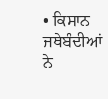• ਕਿਸਾਨ ਜਥੇਬੰਦੀਆਂ ਨੇ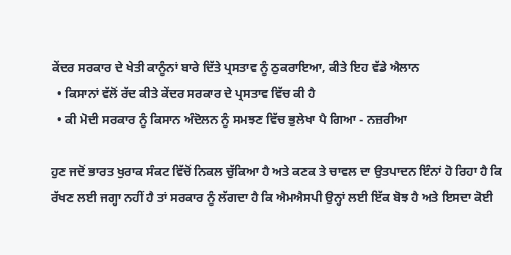ਕੇਂਦਰ ਸਰਕਾਰ ਦੇ ਖੇਤੀ ਕਾਨੂੰਨਾਂ ਬਾਰੇ ਦਿੱਤੇ ਪ੍ਰਸਤਾਵ ਨੂੰ ਠੁਕਰਾਇਆ, ਕੀਤੇ ਇਹ ਵੱਡੇ ਐਲਾਨ
  • ਕਿਸਾਨਾਂ ਵੱਲੋਂ ਰੱਦ ਕੀਤੇ ਕੇਂਦਰ ਸਰਕਾਰ ਦੇ ਪ੍ਰਸਤਾਵ ਵਿੱਚ ਕੀ ਹੈ
  • ਕੀ ਮੋਦੀ ਸਰਕਾਰ ਨੂੰ ਕਿਸਾਨ ਅੰਦੋਲਨ ਨੂੰ ਸਮਝਣ ਵਿੱਚ ਭੁਲੇਖਾ ਪੈ ਗਿਆ - ਨਜ਼ਰੀਆ

ਹੁਣ ਜਦੋਂ ਭਾਰਤ ਖੁਰਾਕ ਸੰਕਟ ਵਿੱਚੋਂ ਨਿਕਲ ਚੁੱਕਿਆ ਹੈ ਅਤੇ ਕਣਕ ਤੇ ਚਾਵਲ ਦਾ ਉਤਪਾਦਨ ਇੰਨਾਂ ਹੋ ਰਿਹਾ ਹੈ ਕਿ ਰੱਖਣ ਲਈ ਜਗ੍ਹਾ ਨਹੀਂ ਹੈ ਤਾਂ ਸਰਕਾਰ ਨੂੰ ਲੱਗਦਾ ਹੈ ਕਿ ਐਮਐਸਪੀ ਉਨ੍ਹਾਂ ਲਈ ਇੱਕ ਬੋਝ ਹੈ ਅਤੇ ਇਸਦਾ ਕੋਈ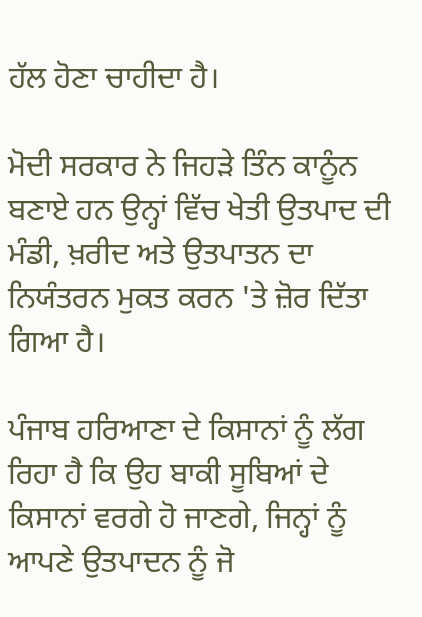ਹੱਲ ਹੋਣਾ ਚਾਹੀਦਾ ਹੈ।

ਮੋਦੀ ਸਰਕਾਰ ਨੇ ਜਿਹੜੇ ਤਿੰਨ ਕਾਨੂੰਨ ਬਣਾਏ ਹਨ ਉਨ੍ਹਾਂ ਵਿੱਚ ਖੇਤੀ ਉਤਪਾਦ ਦੀ ਮੰਡੀ, ਖ਼ਰੀਦ ਅਤੇ ਉਤਪਾਤਨ ਦਾ ਨਿਯੰਤਰਨ ਮੁਕਤ ਕਰਨ 'ਤੇ ਜ਼ੋਰ ਦਿੱਤਾ ਗਿਆ ਹੈ।

ਪੰਜਾਬ ਹਰਿਆਣਾ ਦੇ ਕਿਸਾਨਾਂ ਨੂੰ ਲੱਗ ਰਿਹਾ ਹੈ ਕਿ ਉਹ ਬਾਕੀ ਸੂਬਿਆਂ ਦੇ ਕਿਸਾਨਾਂ ਵਰਗੇ ਹੋ ਜਾਣਗੇ, ਜਿਨ੍ਹਾਂ ਨੂੰ ਆਪਣੇ ਉਤਪਾਦਨ ਨੂੰ ਜੋ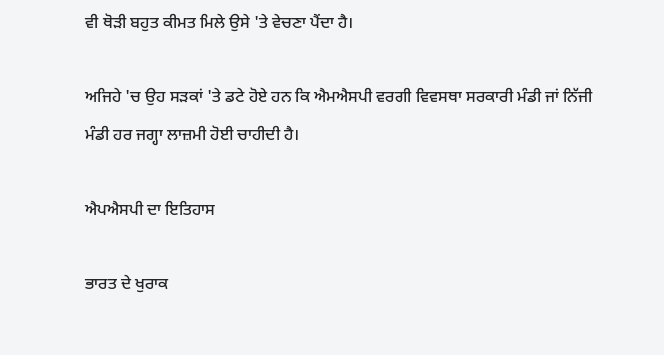ਵੀ ਥੋੜੀ ਬਹੁਤ ਕੀਮਤ ਮਿਲੇ ਉਸੇ 'ਤੇ ਵੇਚਣਾ ਪੈਂਦਾ ਹੈ।

ਅਜਿਹੇ 'ਚ ਉਹ ਸੜਕਾਂ 'ਤੇ ਡਟੇ ਹੋਏ ਹਨ ਕਿ ਐਮਐਸਪੀ ਵਰਗੀ ਵਿਵਸਥਾ ਸਰਕਾਰੀ ਮੰਡੀ ਜਾਂ ਨਿੱਜੀ ਮੰਡੀ ਹਰ ਜਗ੍ਹਾ ਲਾਜ਼ਮੀ ਹੋਈ ਚਾਹੀਦੀ ਹੈ।

ਐਪਐਸਪੀ ਦਾ ਇਤਿਹਾਸ

ਭਾਰਤ ਦੇ ਖੁਰਾਕ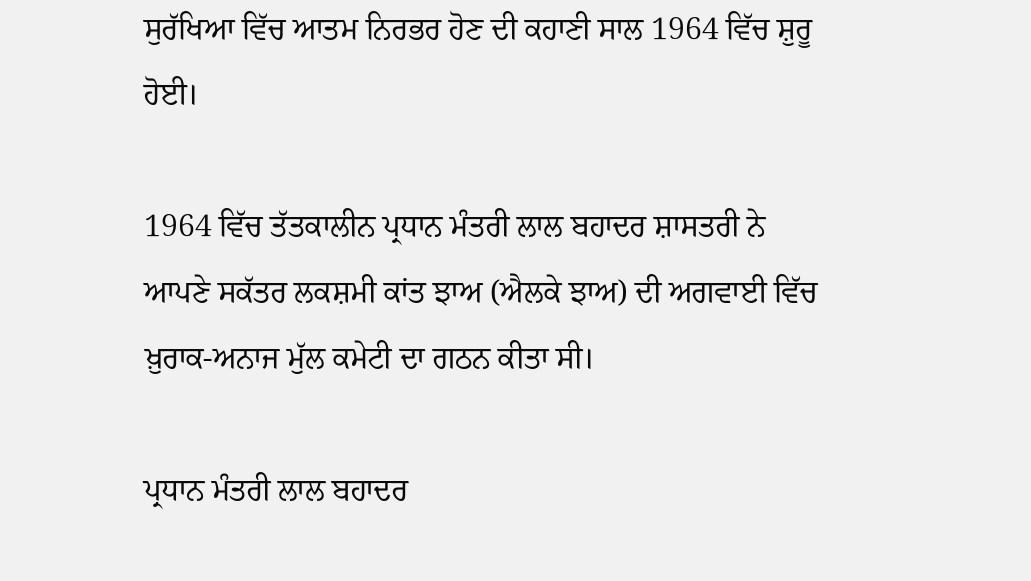ਸੁਰੱਖਿਆ ਵਿੱਚ ਆਤਮ ਨਿਰਭਰ ਹੋਣ ਦੀ ਕਹਾਣੀ ਸਾਲ 1964 ਵਿੱਚ ਸ਼ੁਰੂ ਹੋਈ।

1964 ਵਿੱਚ ਤੱਤਕਾਲੀਨ ਪ੍ਰਧਾਨ ਮੰਤਰੀ ਲਾਲ ਬਹਾਦਰ ਸ਼ਾਸਤਰੀ ਨੇ ਆਪਣੇ ਸਕੱਤਰ ਲਕਸ਼ਮੀ ਕਾਂਤ ਝਾਅ (ਐਲਕੇ ਝਾਅ) ਦੀ ਅਗਵਾਈ ਵਿੱਚ ਖ਼ੁਰਾਕ-ਅਨਾਜ ਮੁੱਲ ਕਮੇਟੀ ਦਾ ਗਠਨ ਕੀਤਾ ਸੀ।

ਪ੍ਰਧਾਨ ਮੰਤਰੀ ਲਾਲ ਬਹਾਦਰ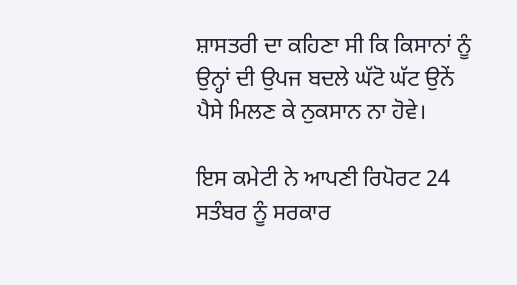ਸ਼ਾਸਤਰੀ ਦਾ ਕਹਿਣਾ ਸੀ ਕਿ ਕਿਸਾਨਾਂ ਨੂੰ ਉਨ੍ਹਾਂ ਦੀ ਉਪਜ ਬਦਲੇ ਘੱਟੋ ਘੱਟ ਉਨੇਂ ਪੈਸੇ ਮਿਲਣ ਕੇ ਨੁਕਸਾਨ ਨਾ ਹੋਵੇ।

ਇਸ ਕਮੇਟੀ ਨੇ ਆਪਣੀ ਰਿਪੋਰਟ 24 ਸਤੰਬਰ ਨੂੰ ਸਰਕਾਰ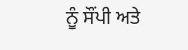ਨੂੰ ਸੌਂਪੀ ਅਤੇ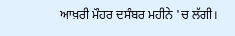ਆਖ਼ਰੀ ਮੌਹਰ ਦਸੰਬਰ ਮਹੀਨੇ 'ਚ ਲੱਗੀ।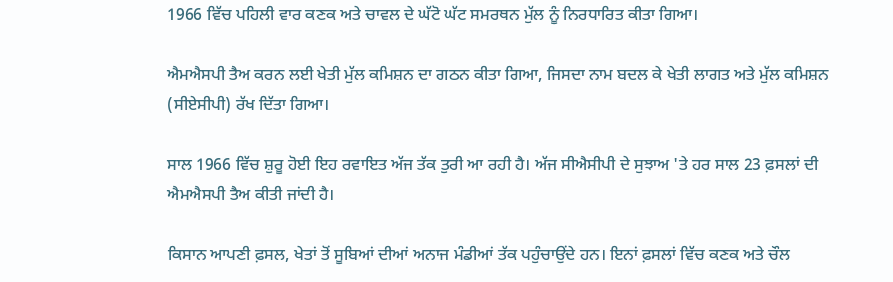1966 ਵਿੱਚ ਪਹਿਲੀ ਵਾਰ ਕਣਕ ਅਤੇ ਚਾਵਲ ਦੇ ਘੱਟੋ ਘੱਟ ਸਮਰਥਨ ਮੁੱਲ ਨੂੰ ਨਿਰਧਾਰਿਤ ਕੀਤਾ ਗਿਆ।

ਐਮਐਸਪੀ ਤੈਅ ਕਰਨ ਲਈ ਖੇਤੀ ਮੁੱਲ ਕਮਿਸ਼ਨ ਦਾ ਗਠਨ ਕੀਤਾ ਗਿਆ, ਜਿਸਦਾ ਨਾਮ ਬਦਲ ਕੇ ਖੇਤੀ ਲਾਗਤ ਅਤੇ ਮੁੱਲ ਕਮਿਸ਼ਨ (ਸੀਏਸੀਪੀ) ਰੱਖ ਦਿੱਤਾ ਗਿਆ।

ਸਾਲ 1966 ਵਿੱਚ ਸ਼ੁਰੂ ਹੋਈ ਇਹ ਰਵਾਇਤ ਅੱਜ ਤੱਕ ਤੁਰੀ ਆ ਰਹੀ ਹੈ। ਅੱਜ ਸੀਐਸੀਪੀ ਦੇ ਸੁਝਾਅ 'ਤੇ ਹਰ ਸਾਲ 23 ਫ਼ਸਲਾਂ ਦੀ ਐਮਐਸਪੀ ਤੈਅ ਕੀਤੀ ਜਾਂਦੀ ਹੈ।

ਕਿਸਾਨ ਆਪਣੀ ਫ਼ਸਲ, ਖੇਤਾਂ ਤੋਂ ਸੂਬਿਆਂ ਦੀਆਂ ਅਨਾਜ ਮੰਡੀਆਂ ਤੱਕ ਪਹੁੰਚਾਉਂਦੇ ਹਨ। ਇਨਾਂ ਫ਼ਸਲਾਂ ਵਿੱਚ ਕਣਕ ਅਤੇ ਚੌਲ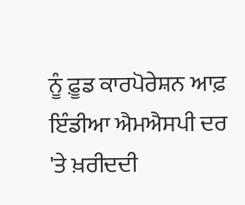ਨੂੰ ਫ਼ੂਡ ਕਾਰਪੋਰੇਸ਼ਨ ਆਫ਼ ਇੰਡੀਆ ਐਮਐਸਪੀ ਦਰ 'ਤੇ ਖ਼ਰੀਦਦੀ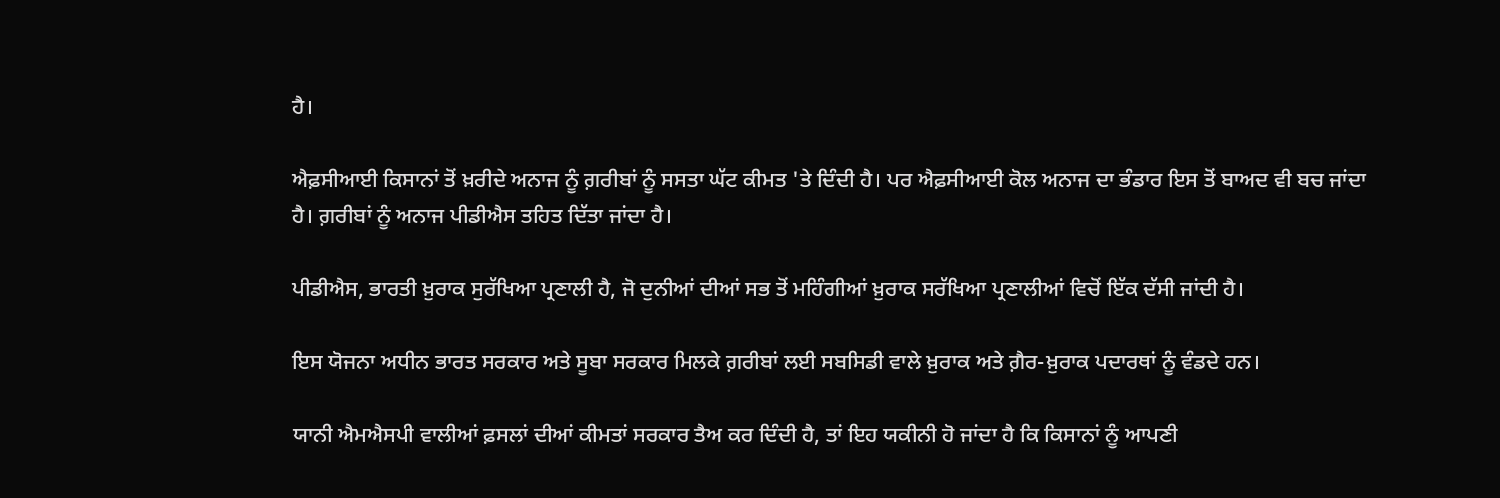ਹੈ।

ਐਫ਼ਸੀਆਈ ਕਿਸਾਨਾਂ ਤੋਂ ਖ਼ਰੀਦੇ ਅਨਾਜ ਨੂੰ ਗ਼ਰੀਬਾਂ ਨੂੰ ਸਸਤਾ ਘੱਟ ਕੀਮਤ 'ਤੇ ਦਿੰਦੀ ਹੈ। ਪਰ ਐਫ਼ਸੀਆਈ ਕੋਲ ਅਨਾਜ ਦਾ ਭੰਡਾਰ ਇਸ ਤੋਂ ਬਾਅਦ ਵੀ ਬਚ ਜਾਂਦਾ ਹੈ। ਗ਼ਰੀਬਾਂ ਨੂੰ ਅਨਾਜ ਪੀਡੀਐਸ ਤਹਿਤ ਦਿੱਤਾ ਜਾਂਦਾ ਹੈ।

ਪੀਡੀਐਸ, ਭਾਰਤੀ ਖ਼ੁਰਾਕ ਸੁਰੱਖਿਆ ਪ੍ਰਣਾਲੀ ਹੈ, ਜੋ ਦੁਨੀਆਂ ਦੀਆਂ ਸਭ ਤੋਂ ਮਹਿੰਗੀਆਂ ਖ਼ੁਰਾਕ ਸਰੱਖਿਆ ਪ੍ਰਣਾਲੀਆਂ ਵਿਚੋਂ ਇੱਕ ਦੱਸੀ ਜਾਂਦੀ ਹੈ।

ਇਸ ਯੋਜਨਾ ਅਧੀਨ ਭਾਰਤ ਸਰਕਾਰ ਅਤੇ ਸੂਬਾ ਸਰਕਾਰ ਮਿਲਕੇ ਗ਼ਰੀਬਾਂ ਲਈ ਸਬਸਿਡੀ ਵਾਲੇ ਖ਼ੁਰਾਕ ਅਤੇ ਗ਼ੈਰ-ਖ਼ੁਰਾਕ ਪਦਾਰਥਾਂ ਨੂੰ ਵੰਡਦੇ ਹਨ।

ਯਾਨੀ ਐਮਐਸਪੀ ਵਾਲੀਆਂ ਫ਼ਸਲਾਂ ਦੀਆਂ ਕੀਮਤਾਂ ਸਰਕਾਰ ਤੈਅ ਕਰ ਦਿੰਦੀ ਹੈ, ਤਾਂ ਇਹ ਯਕੀਨੀ ਹੋ ਜਾਂਦਾ ਹੈ ਕਿ ਕਿਸਾਨਾਂ ਨੂੰ ਆਪਣੀ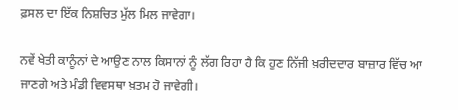ਫ਼ਸਲ ਦਾ ਇੱਕ ਨਿਸ਼ਚਿਤ ਮੁੱਲ ਮਿਲ ਜਾਵੇਗਾ।

ਨਵੇਂ ਖੇਤੀ ਕਾਨੂੰਨਾਂ ਦੇ ਆਉਣ ਨਾਲ ਕਿਸਾਨਾਂ ਨੂੰ ਲੱਗ ਰਿਹਾ ਹੈ ਕਿ ਹੁਣ ਨਿੱਜੀ ਖ਼ਰੀਦਦਾਰ ਬਾਜ਼ਾਰ ਵਿੱਚ ਆ ਜਾਣਗੇ ਅਤੇ ਮੰਡੀ ਵਿਵਸਥਾ ਖ਼ਤਮ ਹੋ ਜਾਵੇਗੀ।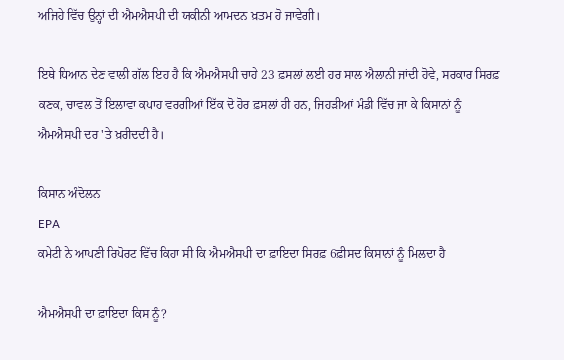ਅਜਿਹੇ ਵਿੱਚ ਉਨ੍ਹਾਂ ਦੀ ਐਮਐਸਪੀ ਦੀ ਯਕੀਨੀ ਆਮਦਨ ਖ਼ਤਮ ਹੋ ਜਾਵੇਗੀ।

ਇਥੇ ਧਿਆਨ ਦੇਣ ਵਾਲੀ ਗੱਲ ਇਹ ਹੈ ਕਿ ਐਮਐਸਪੀ ਚਾਹੇ 23 ਫ਼ਸਲਾਂ ਲਈ ਹਰ ਸਾਲ ਐਲਾਨੀ ਜਾਂਦੀ ਹੋਵੇ, ਸਰਕਾਰ ਸਿਰਫ਼ ਕਣਕ, ਚਾਵਲ ਤੋਂ ਇਲਾਵਾ ਕਪਾਹ ਵਰਗੀਆਂ ਇੱਕ ਦੋ ਹੋਰ ਫ਼ਸਲਾਂ ਹੀ ਹਨ, ਜਿਹੜੀਆਂ ਮੰਡੀ ਵਿੱਚ ਜਾ ਕੇ ਕਿਸਾਨਾਂ ਨੂੰ ਐਮਐਸਪੀ ਦਰ 'ਤੇ ਖ਼ਰੀਦਦੀ ਹੈ।

ਕਿਸਾਨ ਅੰਦੋਲਨ
EPA
ਕਮੇਟੀ ਨੇ ਆਪਣੀ ਰਿਪੋਰਟ ਵਿੱਚ ਕਿਹਾ ਸੀ ਕਿ ਐਮਐਸਪੀ ਦਾ ਫ਼ਾਇਦਾ ਸਿਰਫ਼ 6ਫ਼ੀਸਦ ਕਿਸਾਨਾਂ ਨੂੰ ਮਿਲਦਾ ਹੈ

ਐਮਐਸਪੀ ਦਾ ਫ਼ਾਇਦਾ ਕਿਸ ਨੂੰ?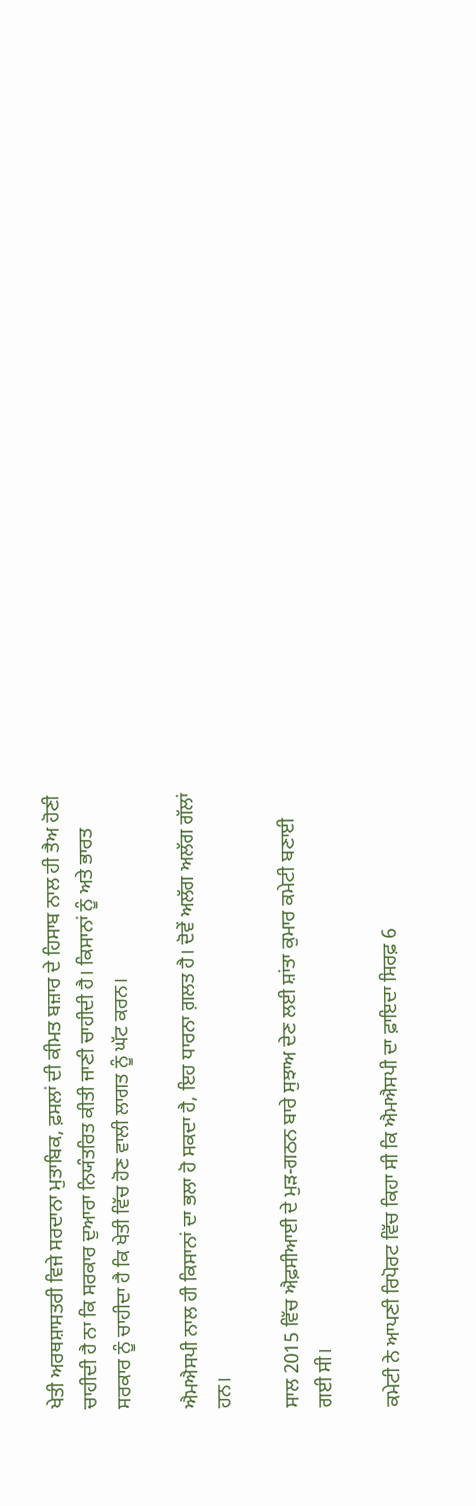ਖੇਤੀ ਅਰਥਸ਼ਾਸਤਰੀ ਵਿਜੇ ਸਰਦਾਨਾ ਮੁਤਾਬਿਕ, ਫ਼ਸਲਾਂ ਦੀ ਕੀਮਤ ਬਜ਼ਾਰ ਦੇ ਹਿਸਾਬ ਨਾਲ ਹੀ ਤੈਅ ਹੋਣੀ ਚਾਹੀਦੀ ਹੈ ਨਾ ਕਿ ਸਰਕਾਰ ਦੁਆਰਾ ਨਿਯੰਤਰਿਤ ਕੀਤੀ ਜਾਣੀ ਚਾਹੀਦੀ ਹੈ। ਕਿਸਾਨਾਂ ਨੂੰ ਅਤੇ ਭਾਰਤ ਸਰਕਾਰ ਨੂੰ ਚਾਹੀਦਾ ਹੈ ਕਿ ਖੇਤੀ ਵਿੱਚ ਹੋਣ ਵਾਲੀ ਲਾਗਤ ਨੂੰ ਘੱਟ ਕਰਨ।

ਐਮਐਸਪੀ ਨਾਲ ਹੀ ਕਿਸਾਨਾਂ ਦਾ ਭਲਾ ਹੋ ਸਕਦਾ ਹੈ, ਇਹ ਧਾਰਨਾ ਗ਼ਲਤ ਹੈ। ਦੋਵੇਂ ਅਲੱਗ ਅਲੱਗ ਗੱਲਾਂ ਹਨ।

ਸਾਲ 2015 ਵਿੱਚ ਐਫ਼ਸੀਆਈ ਦੇ ਮੁੜ-ਗਠਨ ਬਾਰੇ ਸੁਝਾਅ ਦੇਣ ਲਈ ਸ਼ਾਂਤਾ ਕੁਮਾਰ ਕਮੇਟੀ ਬਣਾਈ ਗਈ ਸੀ।

ਕਮੇਟੀ ਨੇ ਆਪਣੀ ਰਿਪੋਰਟ ਵਿੱਚ ਕਿਹਾ ਸੀ ਕਿ ਐਮਐਸਪੀ ਦਾ ਫ਼ਾਇਦਾ ਸਿਰਫ਼ 6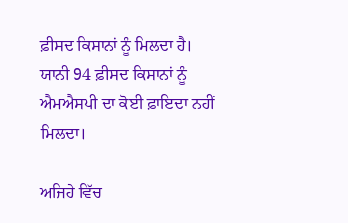ਫ਼ੀਸਦ ਕਿਸਾਨਾਂ ਨੂੰ ਮਿਲਦਾ ਹੈ। ਯਾਨੀ 94 ਫ਼ੀਸਦ ਕਿਸਾਨਾਂ ਨੂੰ ਐਮਐਸਪੀ ਦਾ ਕੋਈ ਫ਼ਾਇਦਾ ਨਹੀਂ ਮਿਲਦਾ।

ਅਜਿਹੇ ਵਿੱਚ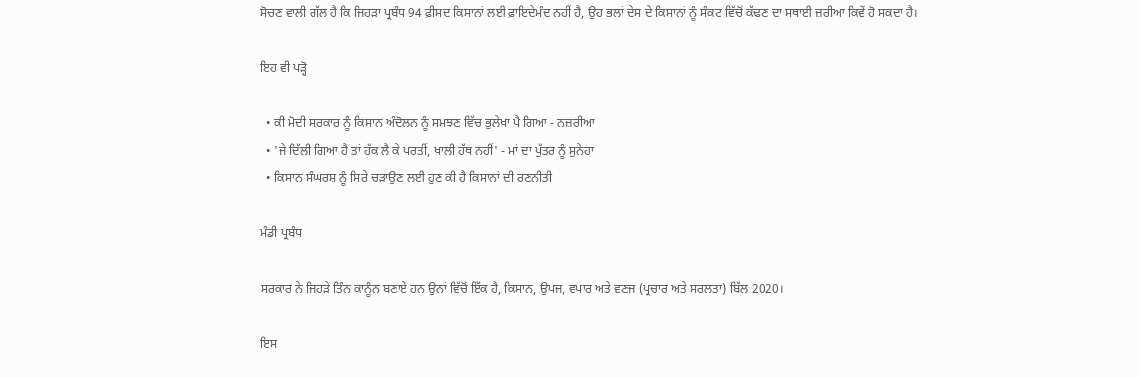ਸੋਚਣ ਵਾਲੀ ਗੱਲ ਹੈ ਕਿ ਜਿਹੜਾ ਪ੍ਰਬੰਧ 94 ਫ਼ੀਸਦ ਕਿਸਾਨਾਂ ਲਈ ਫ਼ਾਇਦੇਮੰਦ ਨਹੀਂ ਹੈ, ਉਹ ਭਲਾਂ ਦੇਸ ਦੇ ਕਿਸਾਨਾਂ ਨੂੰ ਸੰਕਟ ਵਿੱਚੋਂ ਕੱਢਣ ਦਾ ਸਥਾਈ ਜ਼ਰੀਆ ਕਿਵੇਂ ਹੋ ਸਕਦਾ ਹੈ।

ਇਹ ਵੀ ਪੜ੍ਹੋ

  • ਕੀ ਮੋਦੀ ਸਰਕਾਰ ਨੂੰ ਕਿਸਾਨ ਅੰਦੋਲਨ ਨੂੰ ਸਮਝਣ ਵਿੱਚ ਭੁਲੇਖਾ ਪੈ ਗਿਆ - ਨਜ਼ਰੀਆ
  • 'ਜੇ ਦਿੱਲੀ ਗਿਆ ਹੈ ਤਾਂ ਹੱਕ ਲੈ ਕੇ ਪਰਤੀਂ, ਖਾਲੀ ਹੱਥ ਨਹੀਂ' - ਮਾਂ ਦਾ ਪੁੱਤਰ ਨੂੰ ਸੁਨੇਹਾ
  • ਕਿਸਾਨ ਸੰਘਰਸ਼ ਨੂੰ ਸਿਰੇ ਚੜਾਉਣ ਲਈ ਹੁਣ ਕੀ ਹੈ ਕਿਸਾਨਾਂ ਦੀ ਰਣਨੀਤੀ

ਮੰਡੀ ਪ੍ਰਬੰਧ

ਸਰਕਾਰ ਨੇ ਜਿਹੜੇ ਤਿੰਨ ਕਾਨੂੰਨ ਬਣਾਏ ਹਨ ਉਨਾਂ ਵਿੱਚੋਂ ਇੱਕ ਹੈ, ਕਿਸਾਨ, ਉਪਜ, ਵਪਾਰ ਅਤੇ ਵਣਜ (ਪ੍ਰਚਾਰ ਅਤੇ ਸਰਲਤਾ) ਬਿੱਲ 2020।

ਇਸ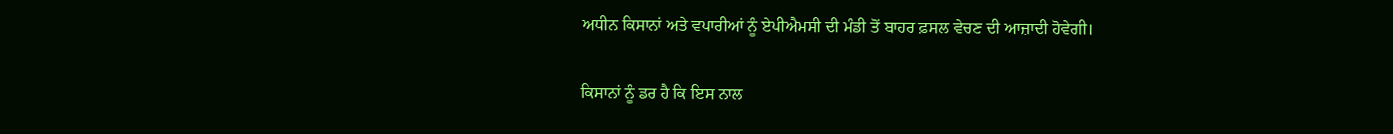ਅਧੀਨ ਕਿਸਾਨਾਂ ਅਤੇ ਵਪਾਰੀਆਂ ਨੂੰ ਏਪੀਐਮਸੀ ਦੀ ਮੰਡੀ ਤੋਂ ਬਾਹਰ ਫ਼ਸਲ ਵੇਚਣ ਦੀ ਆਜ਼ਾਦੀ ਹੋਵੇਗੀ।

ਕਿਸਾਨਾਂ ਨੂੰ ਡਰ ਹੈ ਕਿ ਇਸ ਨਾਲ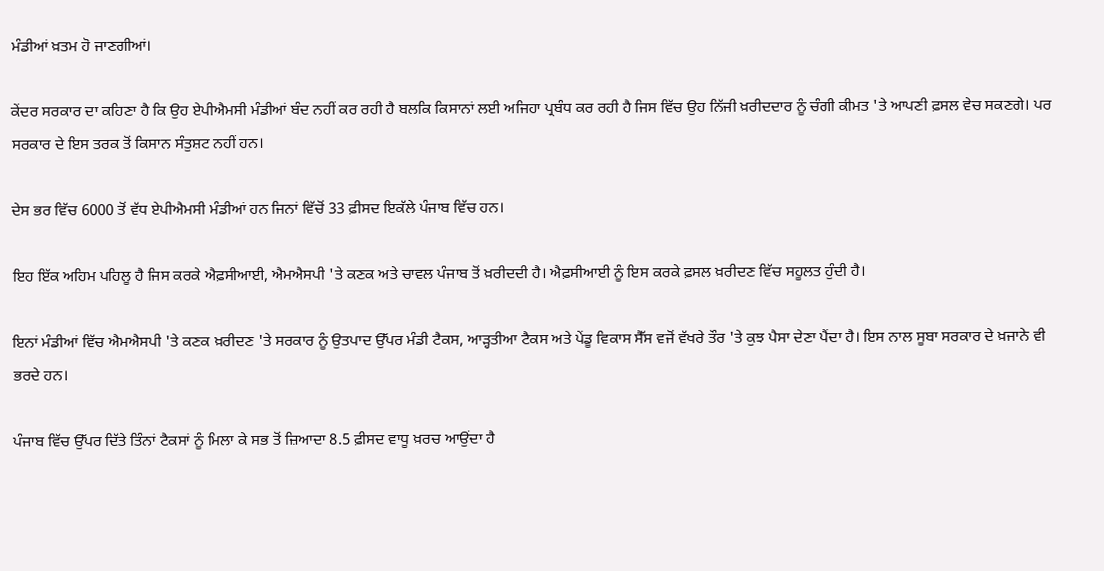ਮੰਡੀਆਂ ਖ਼ਤਮ ਹੋ ਜਾਣਗੀਆਂ।

ਕੇਂਦਰ ਸਰਕਾਰ ਦਾ ਕਹਿਣਾ ਹੈ ਕਿ ਉਹ ਏਪੀਐਮਸੀ ਮੰਡੀਆਂ ਬੰਦ ਨਹੀਂ ਕਰ ਰਹੀ ਹੈ ਬਲਕਿ ਕਿਸਾਨਾਂ ਲਈ ਅਜਿਹਾ ਪ੍ਰਬੰਧ ਕਰ ਰਹੀ ਹੈ ਜਿਸ ਵਿੱਚ ਉਹ ਨਿੱਜੀ ਖ਼ਰੀਦਦਾਰ ਨੂੰ ਚੰਗੀ ਕੀਮਤ 'ਤੇ ਆਪਣੀ ਫ਼ਸਲ ਵੇਚ ਸਕਣਗੇ। ਪਰ ਸਰਕਾਰ ਦੇ ਇਸ ਤਰਕ ਤੋਂ ਕਿਸਾਨ ਸੰਤੁਸ਼ਟ ਨਹੀਂ ਹਨ।

ਦੇਸ ਭਰ ਵਿੱਚ 6000 ਤੋਂ ਵੱਧ ਏਪੀਐਮਸੀ ਮੰਡੀਆਂ ਹਨ ਜਿਨਾਂ ਵਿੱਚੋਂ 33 ਫ਼ੀਸਦ ਇਕੱਲੇ ਪੰਜਾਬ ਵਿੱਚ ਹਨ।

ਇਹ ਇੱਕ ਅਹਿਮ ਪਹਿਲੂ ਹੈ ਜਿਸ ਕਰਕੇ ਐਫ਼ਸੀਆਈ, ਐਮਐਸਪੀ 'ਤੇ ਕਣਕ ਅਤੇ ਚਾਵਲ ਪੰਜਾਬ ਤੋਂ ਖ਼ਰੀਦਦੀ ਹੈ। ਐਫ਼ਸੀਆਈ ਨੂੰ ਇਸ ਕਰਕੇ ਫ਼ਸਲ ਖ਼ਰੀਦਣ ਵਿੱਚ ਸਹੂਲਤ ਹੁੰਦੀ ਹੈ।

ਇਨਾਂ ਮੰਡੀਆਂ ਵਿੱਚ ਐਮਐਸਪੀ 'ਤੇ ਕਣਕ ਖ਼ਰੀਦਣ 'ਤੇ ਸਰਕਾਰ ਨੂੰ ਉਤਪਾਦ ਉੱਪਰ ਮੰਡੀ ਟੈਕਸ, ਆੜ੍ਹਤੀਆ ਟੈਕਸ ਅਤੇ ਪੇਂਡੂ ਵਿਕਾਸ ਸੈੱਸ ਵਜੋਂ ਵੱਖਰੇ ਤੌਰ 'ਤੇ ਕੁਝ ਪੈਸਾ ਦੇਣਾ ਪੈਂਦਾ ਹੈ। ਇਸ ਨਾਲ ਸੂਬਾ ਸਰਕਾਰ ਦੇ ਖ਼ਜਾਨੇ ਵੀ ਭਰਦੇ ਹਨ।

ਪੰਜਾਬ ਵਿੱਚ ਉੱਪਰ ਦਿੱਤੇ ਤਿੰਨਾਂ ਟੈਕਸਾਂ ਨੂੰ ਮਿਲਾ ਕੇ ਸਭ ਤੋਂ ਜ਼ਿਆਦਾ 8.5 ਫ਼ੀਸਦ ਵਾਧੂ ਖ਼ਰਚ ਆਉਂਦਾ ਹੈ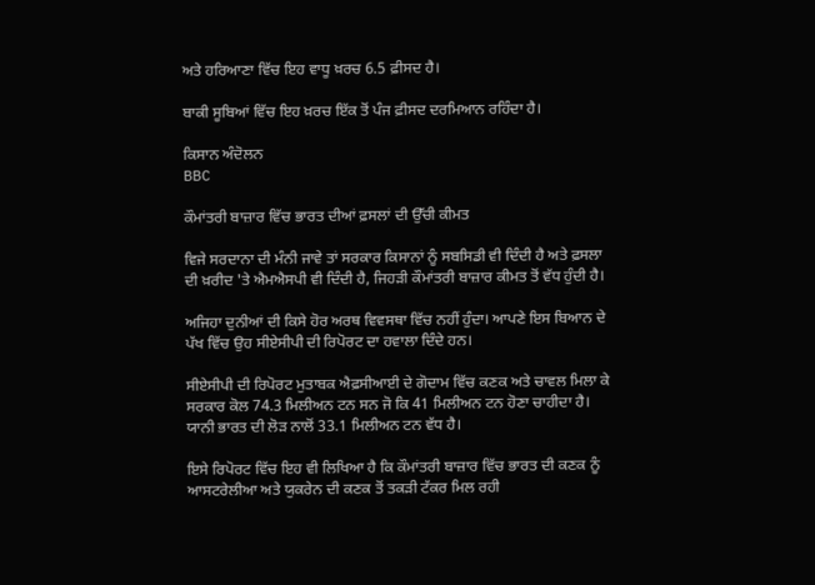ਅਤੇ ਹਰਿਆਣਾ ਵਿੱਚ ਇਹ ਵਾਧੂ ਖ਼ਰਚ 6.5 ਫ਼ੀਸਦ ਹੈ।

ਬਾਕੀ ਸੂਬਿਆਂ ਵਿੱਚ ਇਹ ਖ਼ਰਚ ਇੱਕ ਤੋਂ ਪੰਜ ਫ਼ੀਸਦ ਦਰਮਿਆਨ ਰਹਿੰਦਾ ਹੈ।

ਕਿਸਾਨ ਅੰਦੋਲਨ
BBC

ਕੌਮਾਂਤਰੀ ਬਾਜ਼ਾਰ ਵਿੱਚ ਭਾਰਤ ਦੀਆਂ ਫ਼ਸਲਾਂ ਦੀ ਉੱਚੀ ਕੀਮਤ

ਵਿਜੇ ਸਰਦਾਨਾ ਦੀ ਮੰਨੀ ਜਾਵੇ ਤਾਂ ਸਰਕਾਰ ਕਿਸਾਨਾਂ ਨੂੰ ਸਬਸਿਡੀ ਵੀ ਦਿੰਦੀ ਹੈ ਅਤੇ ਫ਼ਸਲਾ ਦੀ ਖ਼ਰੀਦ 'ਤੇ ਐਮਐਸਪੀ ਵੀ ਦਿੰਦੀ ਹੈ, ਜਿਹੜੀ ਕੌਮਾਂਤਰੀ ਬਾਜ਼ਾਰ ਕੀਮਤ ਤੋਂ ਵੱਧ ਹੁੰਦੀ ਹੈ।

ਅਜਿਹਾ ਦੁਨੀਆਂ ਦੀ ਕਿਸੇ ਹੋਰ ਅਰਥ ਵਿਵਸਥਾ ਵਿੱਚ ਨਹੀਂ ਹੁੰਦਾ। ਆਪਣੇ ਇਸ ਬਿਆਨ ਦੇ ਪੱਖ ਵਿੱਚ ਉਹ ਸੀਏਸੀਪੀ ਦੀ ਰਿਪੋਰਟ ਦਾ ਹਵਾਲਾ ਦਿੰਦੇ ਹਨ।

ਸੀਏਸੀਪੀ ਦੀ ਰਿਪੋਰਟ ਮੁਤਾਬਕ ਐਫ਼ਸੀਆਈ ਦੇ ਗੋਦਾਮ ਵਿੱਚ ਕਣਕ ਅਤੇ ਚਾਵਲ ਮਿਲਾ ਕੇ ਸਰਕਾਰ ਕੋਲ 74.3 ਮਿਲੀਅਨ ਟਨ ਸਨ ਜੋ ਕਿ 41 ਮਿਲੀਅਨ ਟਨ ਹੋਣਾ ਚਾਹੀਦਾ ਹੈ। ਯਾਨੀ ਭਾਰਤ ਦੀ ਲੋੜ ਨਾਲੋਂ 33.1 ਮਿਲੀਅਨ ਟਨ ਵੱਧ ਹੈ।

ਇਸੇ ਰਿਪੋਰਟ ਵਿੱਚ ਇਹ ਵੀ ਲਿਖਿਆ ਹੈ ਕਿ ਕੌਮਾਂਤਰੀ ਬਾਜ਼ਾਰ ਵਿੱਚ ਭਾਰਤ ਦੀ ਕਣਕ ਨੂੰ ਆਸਟਰੇਲੀਆ ਅਤੇ ਯੁਕਰੇਨ ਦੀ ਕਣਕ ਤੋਂ ਤਕੜੀ ਟੱਕਰ ਮਿਲ ਰਹੀ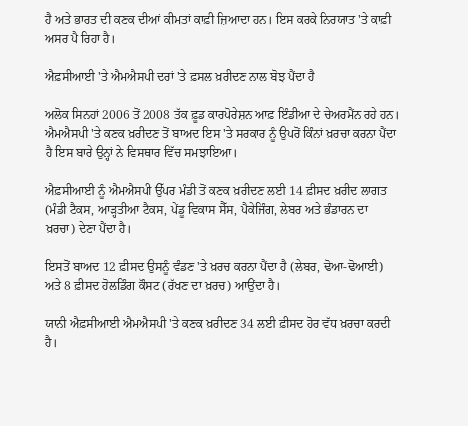ਹੈ ਅਤੇ ਭਾਰਤ ਦੀ ਕਣਕ ਦੀਆਂ ਕੀਮਤਾਂ ਕਾਫ਼ੀ ਜ਼ਿਆਦਾ ਹਨ। ਇਸ ਕਰਕੇ ਨਿਰਯਾਤ 'ਤੇ ਕਾਫ਼ੀ ਅਸਰ ਪੈ ਰਿਹਾ ਹੈ।

ਐਫ਼ਸੀਆਈ 'ਤੇ ਐਮਐਸਪੀ ਦਰਾਂ 'ਤੇ ਫ਼ਸਲ ਖ਼ਰੀਦਣ ਨਾਲ ਬੋਝ ਪੈਂਦਾ ਹੈ

ਅਲੋਕ ਸਿਨਹਾਂ 2006 ਤੋਂ 2008 ਤੱਕ ਫ਼ੂਡ ਕਾਰਪੋਰੇਸ਼ਨ ਆਫ਼ ਇੰਡੀਆ ਦੇ ਚੇਅਰਮੈਂਨ ਰਹੇ ਹਨ। ਐਮਐਸਪੀ 'ਤੇ ਕਣਕ ਖ਼ਰੀਦਣ ਤੋਂ ਬਾਅਦ ਇਸ 'ਤੇ ਸਰਕਾਰ ਨੂੰ ਉਪਰੋਂ ਕਿੰਨਾਂ ਖ਼ਰਚਾ ਕਰਨਾ ਪੈਂਦਾ ਹੈ ਇਸ ਬਾਰੇ ਉਨ੍ਹਾਂ ਨੇ ਵਿਸਥਾਰ ਵਿੱਚ ਸਮਝਾਇਆ।

ਐਫ਼ਸੀਆਈ ਨੂੰ ਐਮਐਸਪੀ ਉੱਪਰ ਮੰਡੀ ਤੋਂ ਕਣਕ ਖ਼ਰੀਦਣ ਲਈ 14 ਫ਼ੀਸਦ ਖ਼ਰੀਦ ਲਾਗਤ (ਮੰਡੀ ਟੈਕਸ, ਆੜ੍ਹਤੀਆ ਟੈਕਸ, ਪੇਂਡੂ ਵਿਕਾਸ ਸੈੱਸ, ਪੈਕੇਜਿੰਗ, ਲੇਬਰ ਅਤੇ ਭੰਡਾਰਨ ਦਾ ਖ਼ਰਚਾ) ਦੇਣਾ ਪੈਂਦਾ ਹੈ।

ਇਸਤੋਂ ਬਾਅਦ 12 ਫ਼ੀਸਦ ਉਸਨੂੰ ਵੰਡਣ 'ਤੇ ਖ਼ਰਚ ਕਰਨਾ ਪੈਂਦਾ ਹੈ (ਲੇਬਰ, ਢੋਆ-ਢੋਆਈ) ਅਤੇ 8 ਫ਼ੀਸਦ ਹੋਲਡਿੰਗ ਕੌਸਟ (ਰੱਖਣ ਦਾ ਖ਼ਰਚ) ਆਉਂਦਾ ਹੈ।

ਯਾਨੀ ਐਫ਼ਸੀਆਈ ਐਮਐਸਪੀ 'ਤੇ ਕਣਕ ਖ਼ਰੀਦਣ 34 ਲਈ ਫ਼ੀਸਦ ਹੋਰ ਵੱਧ ਖ਼ਰਚਾ ਕਰਦੀ ਹੈ।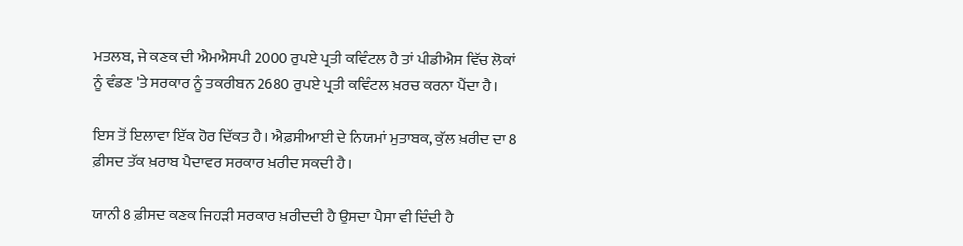ਮਤਲਬ, ਜੇ ਕਣਕ ਦੀ ਐਮਐਸਪੀ 2000 ਰੁਪਏ ਪ੍ਰਤੀ ਕਵਿੰਟਲ ਹੈ ਤਾਂ ਪੀਡੀਐਸ ਵਿੱਚ ਲੋਕਾਂ ਨੂੰ ਵੰਡਣ 'ਤੇ ਸਰਕਾਰ ਨੂੰ ਤਕਰੀਬਨ 2680 ਰੁਪਏ ਪ੍ਰਤੀ ਕਵਿੰਟਲ ਖ਼ਰਚ ਕਰਨਾ ਪੈਂਦਾ ਹੈ।

ਇਸ ਤੋਂ ਇਲਾਵਾ ਇੱਕ ਹੋਰ ਦਿੱਕਤ ਹੈ। ਐਫ਼ਸੀਆਈ ਦੇ ਨਿਯਮਾਂ ਮੁਤਾਬਕ, ਕੁੱਲ ਖ਼ਰੀਦ ਦਾ 8 ਫ਼ੀਸਦ ਤੱਕ ਖ਼ਰਾਬ ਪੈਦਾਵਰ ਸਰਕਾਰ ਖ਼ਰੀਦ ਸਕਦੀ ਹੈ।

ਯਾਨੀ 8 ਫ਼ੀਸਦ ਕਣਕ ਜਿਹੜੀ ਸਰਕਾਰ ਖ਼ਰੀਦਦੀ ਹੈ ਉਸਦਾ ਪੈਸਾ ਵੀ ਦਿੰਦੀ ਹੈ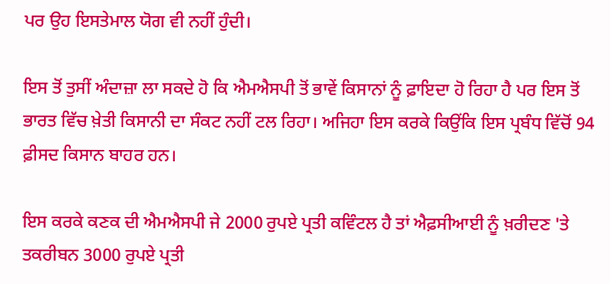ਪਰ ਉਹ ਇਸਤੇਮਾਲ ਯੋਗ ਵੀ ਨਹੀਂ ਹੁੰਦੀ।

ਇਸ ਤੋਂ ਤੁਸੀਂ ਅੰਦਾਜ਼ਾ ਲਾ ਸਕਦੇ ਹੋ ਕਿ ਐਮਐਸਪੀ ਤੋਂ ਭਾਵੇਂ ਕਿਸਾਨਾਂ ਨੂੰ ਫ਼ਾਇਦਾ ਹੋ ਰਿਹਾ ਹੈ ਪਰ ਇਸ ਤੋਂ ਭਾਰਤ ਵਿੱਚ ਖ਼ੇਤੀ ਕਿਸਾਨੀ ਦਾ ਸੰਕਟ ਨਹੀਂ ਟਲ ਰਿਹਾ। ਅਜਿਹਾ ਇਸ ਕਰਕੇ ਕਿਉਂਕਿ ਇਸ ਪ੍ਰਬੰਧ ਵਿੱਚੋਂ 94 ਫ਼ੀਸਦ ਕਿਸਾਨ ਬਾਹਰ ਹਨ।

ਇਸ ਕਰਕੇ ਕਣਕ ਦੀ ਐਮਐਸਪੀ ਜੇ 2000 ਰੁਪਏ ਪ੍ਰਤੀ ਕਵਿੰਟਲ ਹੈ ਤਾਂ ਐਫ਼ਸੀਆਈ ਨੂੰ ਖ਼ਰੀਦਣ 'ਤੇ ਤਕਰੀਬਨ 3000 ਰੁਪਏ ਪ੍ਰਤੀ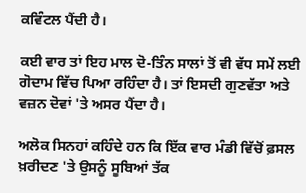ਕਵਿੰਟਲ ਪੈਂਦੀ ਹੈ।

ਕਈ ਵਾਰ ਤਾਂ ਇਹ ਮਾਲ ਦੋ-ਤਿੰਨ ਸਾਲਾਂ ਤੋਂ ਵੀ ਵੱਧ ਸਮੇਂ ਲਈ ਗੋਦਾਮ ਵਿੱਚ ਪਿਆ ਰਹਿੰਦਾ ਹੈ। ਤਾਂ ਇਸਦੀ ਗੁਣਵੱਤਾ ਅਤੇ ਵਜ਼ਨ ਦੋਵਾਂ 'ਤੇ ਅਸਰ ਪੈਂਦਾ ਹੈ।

ਅਲੋਕ ਸਿਨਹਾਂ ਕਹਿੰਦੇ ਹਨ ਕਿ ਇੱਕ ਵਾਰ ਮੰਡੀ ਵਿੱਚੋਂ ਫ਼ਸਲ ਖ਼ਰੀਦਣ 'ਤੇ ਉਸਨੂੰ ਸੂਬਿਆਂ ਤੱਕ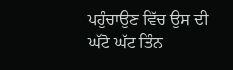ਪਹੁੰਚਾਉਣ ਵਿੱਚ ਉਸ ਦੀ ਘੱਟੋ ਘੱਟ ਤਿੰਨ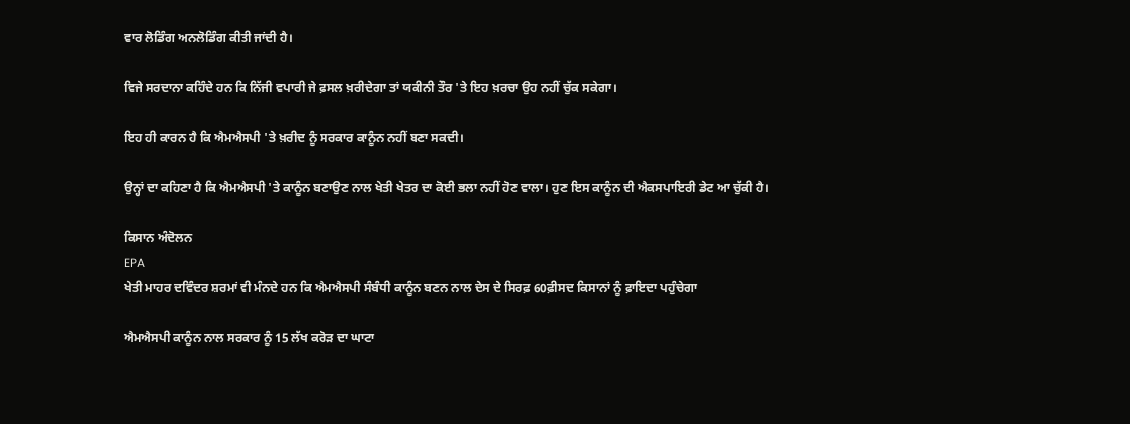ਵਾਰ ਲੋਡਿੰਗ ਅਨਲੋਡਿੰਗ ਕੀਤੀ ਜਾਂਦੀ ਹੈ।

ਵਿਜੇ ਸਰਦਾਨਾ ਕਹਿੰਦੇ ਹਨ ਕਿ ਨਿੱਜੀ ਵਪਾਰੀ ਜੇ ਫ਼ਸਲ ਖ਼ਰੀਦੇਗਾ ਤਾਂ ਯਕੀਨੀ ਤੌਰ 'ਤੇ ਇਹ ਖ਼ਰਚਾ ਉਹ ਨਹੀਂ ਚੁੱਕ ਸਕੇਗਾ।

ਇਹ ਹੀ ਕਾਰਨ ਹੈ ਕਿ ਐਮਐਸਪੀ 'ਤੇ ਖ਼ਰੀਦ ਨੂੰ ਸਰਕਾਰ ਕਾਨੂੰਨ ਨਹੀਂ ਬਣਾ ਸਕਦੀ।

ਉਨ੍ਹਾਂ ਦਾ ਕਹਿਣਾ ਹੈ ਕਿ ਐਮਐਸਪੀ 'ਤੇ ਕਾਨੂੰਨ ਬਣਾਉਣ ਨਾਲ ਖੇਤੀ ਖੇਤਰ ਦਾ ਕੋਈ ਭਲਾ ਨਹੀਂ ਹੋਣ ਵਾਲਾ। ਹੁਣ ਇਸ ਕਾਨੂੰਨ ਦੀ ਐਕਸਪਾਇਰੀ ਡੇਟ ਆ ਚੁੱਕੀ ਹੈ।

ਕਿਸਾਨ ਅੰਦੋਲਨ
EPA
ਖੇਤੀ ਮਾਹਰ ਦਵਿੰਦਰ ਸ਼ਰਮਾਂ ਵੀ ਮੰਨਦੇ ਹਨ ਕਿ ਐਮਐਸਪੀ ਸੰਬੰਧੀ ਕਾਨੂੰਨ ਬਣਨ ਨਾਲ ਦੇਸ ਦੇ ਸਿਰਫ਼ 60ਫ਼ੀਸਦ ਕਿਸਾਨਾਂ ਨੂੰ ਫ਼ਾਇਦਾ ਪਹੁੰਚੇਗਾ

ਐਮਐਸਪੀ ਕਾਨੂੰਨ ਨਾਲ ਸਰਕਾਰ ਨੂੰ 15 ਲੱਖ ਕਰੋੜ ਦਾ ਘਾਟਾ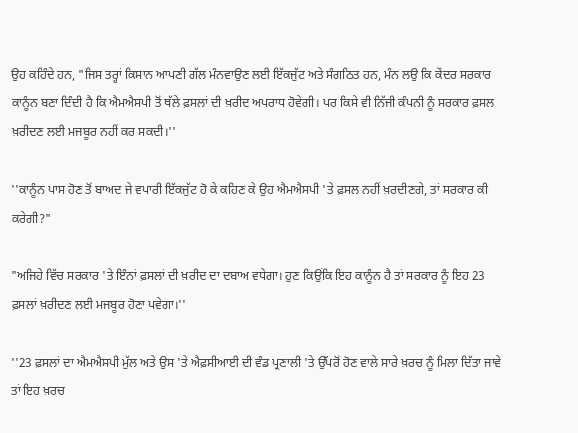ਉਹ ਕਹਿੰਦੇ ਹਨ, "ਜਿਸ ਤਰ੍ਹਾਂ ਕਿਸਾਨ ਆਪਣੀ ਗੱਲ ਮੰਨਵਾਉਣ ਲਈ ਇੱਕਜੁੱਟ ਅਤੇ ਸੰਗਠਿਤ ਹਨ, ਮੰਨ ਲਉ ਕਿ ਕੇਂਦਰ ਸਰਕਾਰ ਕਾਨੂੰਨ ਬਣਾ ਦਿੰਦੀ ਹੈ ਕਿ ਐਮਐਸਪੀ ਤੋਂ ਥੱਲੇ ਫ਼ਸਲਾਂ ਦੀ ਖ਼ਰੀਦ ਅਪਰਾਧ ਹੋਵੇਗੀ। ਪਰ ਕਿਸੇ ਵੀ ਨਿੱਜੀ ਕੰਪਨੀ ਨੂੰ ਸਰਕਾਰ ਫ਼ਸਲ ਖ਼ਰੀਦਣ ਲਈ ਮਜਬੂਰ ਨਹੀਂ ਕਰ ਸਕਦੀ।''

''ਕਾਨੂੰਨ ਪਾਸ ਹੋਣ ਤੋਂ ਬਾਅਦ ਜੇ ਵਪਾਰੀ ਇੱਕਜੁੱਟ ਹੋ ਕੇ ਕਹਿਣ ਕੇ ਉਹ ਐਮਐਸਪੀ 'ਤੇ ਫ਼ਸਲ ਨਹੀਂ ਖ਼ਰਦੀਣਗੇ, ਤਾਂ ਸਰਕਾਰ ਕੀ ਕਰੇਗੀ?"

"ਅਜਿਹੇ ਵਿੱਚ ਸਰਕਾਰ 'ਤੇ ਇੰਨਾਂ ਫ਼ਸਲਾਂ ਦੀ ਖ਼ਰੀਦ ਦਾ ਦਬਾਅ ਵਧੇਗਾ। ਹੁਣ ਕਿਉਂਕਿ ਇਹ ਕਾਨੂੰਨ ਹੈ ਤਾਂ ਸਰਕਾਰ ਨੂੰ ਇਹ 23 ਫ਼ਸਲਾਂ ਖ਼ਰੀਦਣ ਲਈ ਮਜਬੂਰ ਹੋਣਾ ਪਵੇਗਾ।''

''23 ਫ਼ਸਲਾਂ ਦਾ ਐਮਐਸਪੀ ਮੁੱਲ ਅਤੇ ਉਸ 'ਤੇ ਐਫ਼ਸੀਆਈ ਦੀ ਵੰਡ ਪ੍ਰਣਾਲੀ 'ਤੇ ਉੱਪਰੋਂ ਹੋਣ ਵਾਲੇ ਸਾਰੇ ਖ਼ਰਚ ਨੂੰ ਮਿਲਾ ਦਿੱਤਾ ਜਾਵੇ ਤਾਂ ਇਹ ਖ਼ਰਚ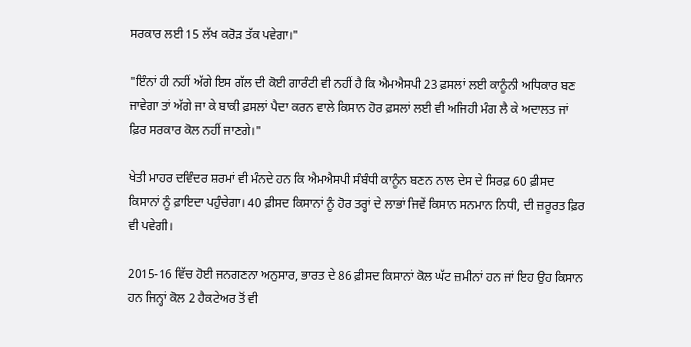ਸਰਕਾਰ ਲਈ 15 ਲੱਖ ਕਰੋੜ ਤੱਕ ਪਵੇਗਾ।"

"ਇੰਨਾਂ ਹੀ ਨਹੀਂ ਅੱਗੇ ਇਸ ਗੱਲ ਦੀ ਕੋਈ ਗਾਰੰਟੀ ਵੀ ਨਹੀਂ ਹੈ ਕਿ ਐਮਐਸਪੀ 23 ਫ਼ਸਲਾਂ ਲਈ ਕਾਨੂੰਨੀ ਅਧਿਕਾਰ ਬਣ ਜਾਵੇਗਾ ਤਾਂ ਅੱਗੇ ਜਾ ਕੇ ਬਾਕੀ ਫ਼ਸਲਾਂ ਪੈਦਾ ਕਰਨ ਵਾਲੇ ਕਿਸਾਨ ਹੋਰ ਫ਼ਸਲਾਂ ਲਈ ਵੀ ਅਜਿਹੀ ਮੰਗ ਲੈ ਕੇ ਅਦਾਲਤ ਜਾਂ ਫ਼ਿਰ ਸਰਕਾਰ ਕੋਲ ਨਹੀਂ ਜਾਣਗੇ।"

ਖੇਤੀ ਮਾਹਰ ਦਵਿੰਦਰ ਸ਼ਰਮਾਂ ਵੀ ਮੰਨਦੇ ਹਨ ਕਿ ਐਮਐਸਪੀ ਸੰਬੰਧੀ ਕਾਨੂੰਨ ਬਣਨ ਨਾਲ ਦੇਸ ਦੇ ਸਿਰਫ਼ 60 ਫ਼ੀਸਦ ਕਿਸਾਨਾਂ ਨੂੰ ਫ਼ਾਇਦਾ ਪਹੁੰਚੇਗਾ। 40 ਫ਼ੀਸਦ ਕਿਸਾਨਾਂ ਨੂੰ ਹੋਰ ਤਰ੍ਹਾਂ ਦੇ ਲਾਭਾਂ ਜਿਵੇਂ ਕਿਸਾਨ ਸਨਮਾਨ ਨਿਧੀ, ਦੀ ਜ਼ਰੂਰਤ ਫ਼ਿਰ ਵੀ ਪਵੇਗੀ।

2015-16 ਵਿੱਚ ਹੋਈ ਜਨਗਣਨਾ ਅਨੁਸਾਰ, ਭਾਰਤ ਦੇ 86 ਫ਼ੀਸਦ ਕਿਸਾਨਾਂ ਕੋਲ ਘੱਟ ਜ਼ਮੀਨਾਂ ਹਨ ਜਾਂ ਇਹ ਉਹ ਕਿਸਾਨ ਹਨ ਜਿਨ੍ਹਾਂ ਕੋਲ 2 ਹੈਕਟੇਅਰ ਤੋਂ ਵੀ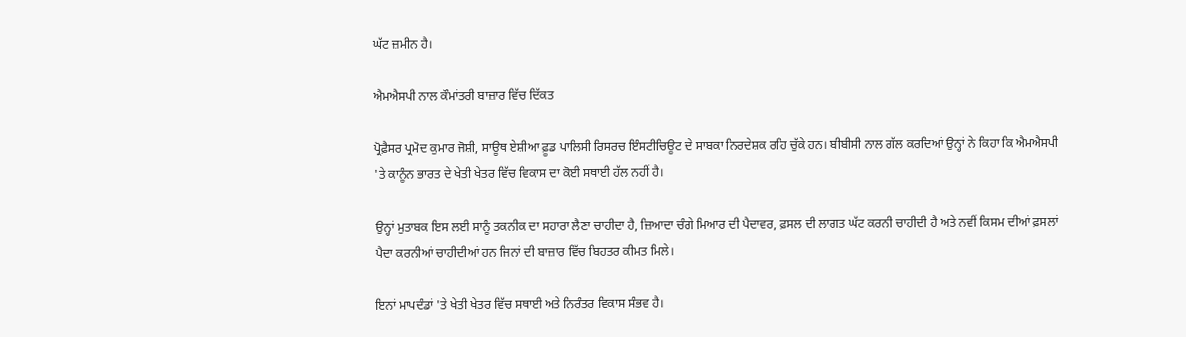ਘੱਟ ਜ਼ਮੀਨ ਹੈ।

ਐਮਐਸਪੀ ਨਾਲ ਕੌਮਾਂਤਰੀ ਬਾਜ਼ਾਰ ਵਿੱਚ ਦਿੱਕਤ

ਪ੍ਰੋਫ਼ੈਸਰ ਪ੍ਰਮੋਦ ਕੁਮਾਰ ਜੋਸ਼ੀ, ਸਾਊਥ ਏਸ਼ੀਆ ਫ਼ੂਡ ਪਾਲਿਸੀ ਰਿਸਰਚ ਇੰਸਟੀਚਿਊਟ ਦੇ ਸਾਬਕਾ ਨਿਰਦੇਸ਼ਕ ਰਹਿ ਚੁੱਕੇ ਹਨ। ਬੀਬੀਸੀ ਨਾਲ ਗੱਲ ਕਰਦਿਆਂ ਉਨ੍ਹਾਂ ਨੇ ਕਿਹਾ ਕਿ ਐਮਐਸਪੀ 'ਤੇ ਕਾਨੂੰਨ ਭਾਰਤ ਦੇ ਖੇਤੀ ਖੇਤਰ ਵਿੱਚ ਵਿਕਾਸ ਦਾ ਕੋਈ ਸਥਾਈ ਹੱਲ ਨਹੀਂ ਹੈ।

ਉਨ੍ਹਾਂ ਮੁਤਾਬਕ ਇਸ ਲਈ ਸਾਨੂੰ ਤਕਨੀਕ ਦਾ ਸਹਾਰਾ ਲੈਣਾ ਚਾਹੀਦਾ ਹੈ, ਜ਼ਿਆਦਾ ਚੰਗੇ ਮਿਆਰ ਦੀ ਪੈਦਾਵਰ, ਫ਼ਸਲ ਦੀ ਲਾਗਤ ਘੱਟ ਕਰਨੀ ਚਾਹੀਦੀ ਹੈ ਅਤੇ ਨਵੀਂ ਕਿਸਮ ਦੀਆਂ ਫ਼ਸਲਾਂ ਪੈਦਾ ਕਰਨੀਆਂ ਚਾਹੀਦੀਆਂ ਹਨ ਜਿਨਾਂ ਦੀ ਬਾਜ਼ਾਰ ਵਿੱਚ ਬਿਹਤਰ ਕੀਮਤ ਮਿਲੇ।

ਇਨਾਂ ਮਾਪਦੰਡਾਂ 'ਤੇ ਖੇਤੀ ਖੇਤਰ ਵਿੱਚ ਸਥਾਈ ਅਤੇ ਨਿਰੰਤਰ ਵਿਕਾਸ ਸੰਭਵ ਹੈ।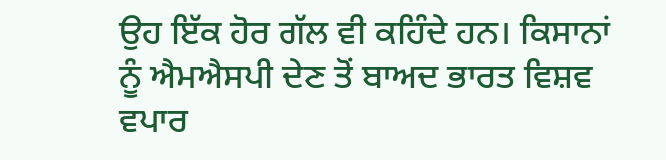ਉਹ ਇੱਕ ਹੋਰ ਗੱਲ ਵੀ ਕਹਿੰਦੇ ਹਨ। ਕਿਸਾਨਾਂ ਨੂੰ ਐਮਐਸਪੀ ਦੇਣ ਤੋਂ ਬਾਅਦ ਭਾਰਤ ਵਿਸ਼ਵ ਵਪਾਰ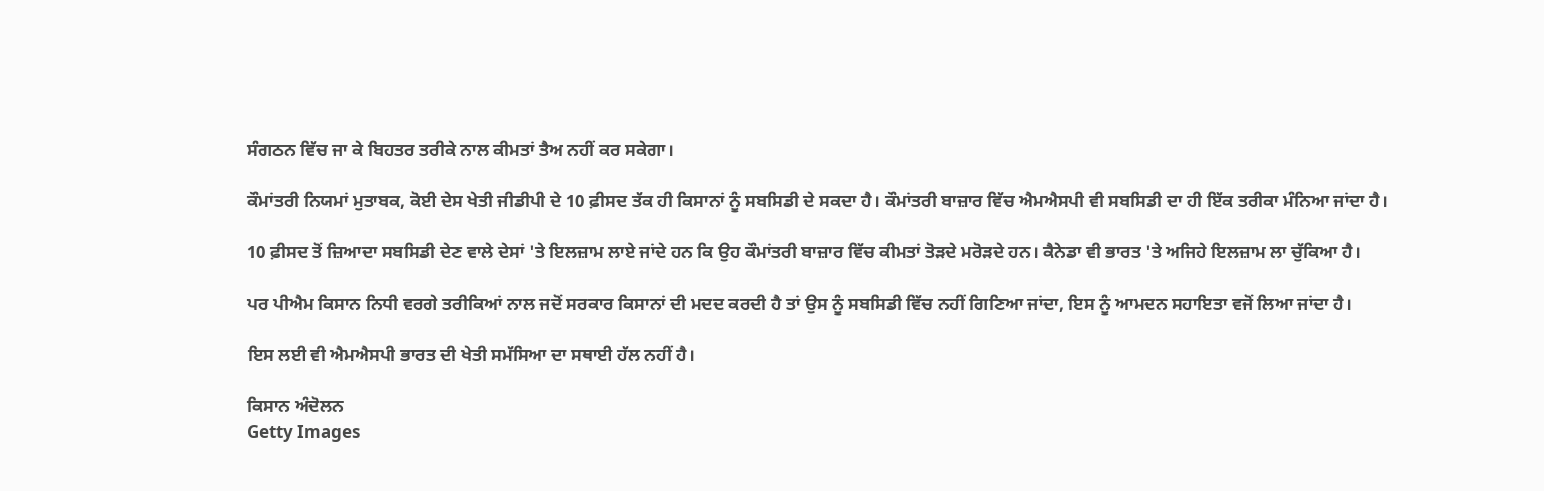ਸੰਗਠਨ ਵਿੱਚ ਜਾ ਕੇ ਬਿਹਤਰ ਤਰੀਕੇ ਨਾਲ ਕੀਮਤਾਂ ਤੈਅ ਨਹੀਂ ਕਰ ਸਕੇਗਾ।

ਕੌਮਾਂਤਰੀ ਨਿਯਮਾਂ ਮੁਤਾਬਕ, ਕੋਈ ਦੇਸ ਖੇਤੀ ਜੀਡੀਪੀ ਦੇ 10 ਫ਼ੀਸਦ ਤੱਕ ਹੀ ਕਿਸਾਨਾਂ ਨੂੰ ਸਬਸਿਡੀ ਦੇ ਸਕਦਾ ਹੈ। ਕੌਮਾਂਤਰੀ ਬਾਜ਼ਾਰ ਵਿੱਚ ਐਮਐਸਪੀ ਵੀ ਸਬਸਿਡੀ ਦਾ ਹੀ ਇੱਕ ਤਰੀਕਾ ਮੰਨਿਆ ਜਾਂਦਾ ਹੈ।

10 ਫ਼ੀਸਦ ਤੋਂ ਜ਼ਿਆਦਾ ਸਬਸਿਡੀ ਦੇਣ ਵਾਲੇ ਦੇਸਾਂ 'ਤੇ ਇਲਜ਼ਾਮ ਲਾਏ ਜਾਂਦੇ ਹਨ ਕਿ ਉਹ ਕੌਮਾਂਤਰੀ ਬਾਜ਼ਾਰ ਵਿੱਚ ਕੀਮਤਾਂ ਤੋੜਦੇ ਮਰੋੜਦੇ ਹਨ। ਕੈਨੇਡਾ ਵੀ ਭਾਰਤ 'ਤੇ ਅਜਿਹੇ ਇਲਜ਼ਾਮ ਲਾ ਚੁੱਕਿਆ ਹੈ।

ਪਰ ਪੀਐਮ ਕਿਸਾਨ ਨਿਧੀ ਵਰਗੇ ਤਰੀਕਿਆਂ ਨਾਲ ਜਦੋਂ ਸਰਕਾਰ ਕਿਸਾਨਾਂ ਦੀ ਮਦਦ ਕਰਦੀ ਹੈ ਤਾਂ ਉਸ ਨੂੰ ਸਬਸਿਡੀ ਵਿੱਚ ਨਹੀਂ ਗਿਣਿਆ ਜਾਂਦਾ, ਇਸ ਨੂੰ ਆਮਦਨ ਸਹਾਇਤਾ ਵਜੋਂ ਲਿਆ ਜਾਂਦਾ ਹੈ।

ਇਸ ਲਈ ਵੀ ਐਮਐਸਪੀ ਭਾਰਤ ਦੀ ਖੇਤੀ ਸਮੱਸਿਆ ਦਾ ਸਥਾਈ ਹੱਲ ਨਹੀਂ ਹੈ।

ਕਿਸਾਨ ਅੰਦੋਲਨ
Getty Images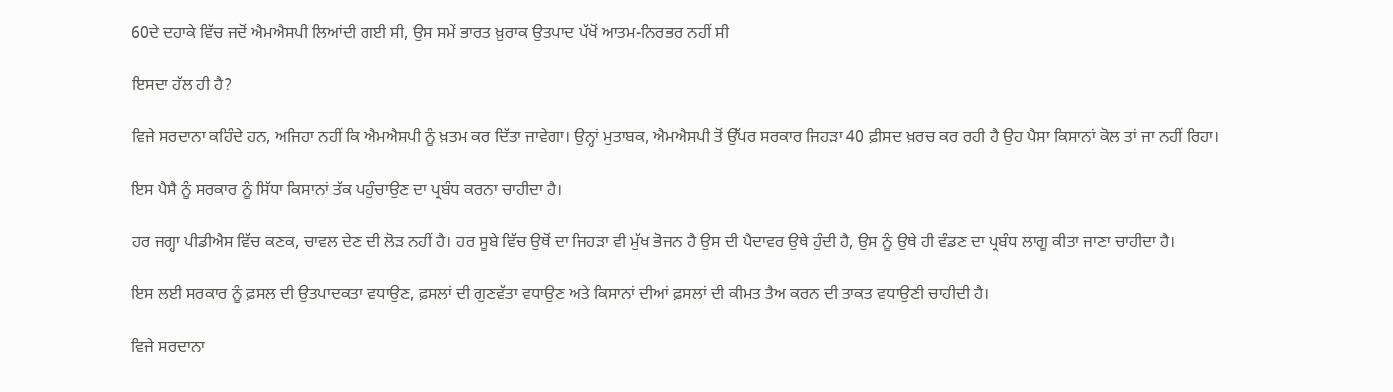60ਦੇ ਦਹਾਕੇ ਵਿੱਚ ਜਦੋਂ ਐਮਐਸਪੀ ਲਿਆਂਦੀ ਗਈ ਸੀ, ਉਸ ਸਮੇਂ ਭਾਰਤ ਖ਼ੁਰਾਕ ਉਤਪਾਦ ਪੱਖੋਂ ਆਤਮ-ਨਿਰਭਰ ਨਹੀਂ ਸੀ

ਇਸਦਾ ਹੱਲ ਹੀ ਹੈ?

ਵਿਜੇ ਸਰਦਾਨਾ ਕਹਿੰਦੇ ਹਨ, ਅਜਿਹਾ ਨਹੀਂ ਕਿ ਐਮਐਸਪੀ ਨੂੰ ਖ਼ਤਮ ਕਰ ਦਿੱਤਾ ਜਾਵੇਗਾ। ਉਨ੍ਹਾਂ ਮੁਤਾਬਕ, ਐਮਐਸਪੀ ਤੋਂ ਉੱਪਰ ਸਰਕਾਰ ਜਿਹੜਾ 40 ਫ਼ੀਸਦ ਖ਼ਰਚ ਕਰ ਰਹੀ ਹੈ ਉਹ ਪੈਸਾ ਕਿਸਾਨਾਂ ਕੋਲ ਤਾਂ ਜਾ ਨਹੀਂ ਰਿਹਾ।

ਇਸ ਪੈਸੈ ਨੂੰ ਸਰਕਾਰ ਨੂੰ ਸਿੱਧਾ ਕਿਸਾਨਾਂ ਤੱਕ ਪਹੁੰਚਾਉਣ ਦਾ ਪ੍ਰਬੰਧ ਕਰਨਾ ਚਾਹੀਦਾ ਹੈ।

ਹਰ ਜਗ੍ਹਾ ਪੀਡੀਐਸ ਵਿੱਚ ਕਣਕ, ਚਾਵਲ ਦੇਣ ਦੀ ਲੋੜ ਨਹੀਂ ਹੈ। ਹਰ ਸੂਬੇ ਵਿੱਚ ਉਥੋਂ ਦਾ ਜਿਹੜਾ ਵੀ ਮੁੱਖ ਭੋਜਨ ਹੈ ਉਸ ਦੀ ਪੈਦਾਵਰ ਉਥੇ ਹੁੰਦੀ ਹੈ, ਉਸ ਨੂੰ ਉਥੇ ਹੀ ਵੰਡਣ ਦਾ ਪ੍ਰਬੰਧ ਲਾਗੂ ਕੀਤਾ ਜਾਣਾ ਚਾਹੀਦਾ ਹੈ।

ਇਸ ਲਈ ਸਰਕਾਰ ਨੂੰ ਫ਼ਸਲ ਦੀ ਉਤਪਾਦਕਤਾ ਵਧਾਉਣ, ਫ਼ਸਲਾਂ ਦੀ ਗੁਣਵੱਤਾ ਵਧਾਉਣ ਅਤੇ ਕਿਸਾਨਾਂ ਦੀਆਂ ਫ਼ਸਲਾਂ ਦੀ ਕੀਮਤ ਤੈਅ ਕਰਨ ਦੀ ਤਾਕਤ ਵਧਾਉਣੀ ਚਾਹੀਦੀ ਹੈ।

ਵਿਜੇ ਸਰਦਾਨਾ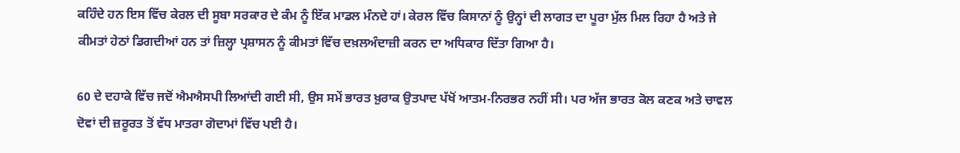ਕਹਿੰਦੇ ਹਨ ਇਸ ਵਿੱਚ ਕੇਰਲ ਦੀ ਸੂਬਾ ਸਰਕਾਰ ਦੇ ਕੰਮ ਨੂੰ ਇੱਕ ਮਾਡਲ ਮੰਨਦੇ ਹਾਂ। ਕੇਰਲ ਵਿੱਚ ਕਿਸਾਨਾਂ ਨੂੰ ਉਨ੍ਹਾਂ ਦੀ ਲਾਗਤ ਦਾ ਪੂਰਾ ਮੁੱਲ ਮਿਲ ਰਿਹਾ ਹੈ ਅਤੇ ਜੇ ਕੀਮਤਾਂ ਹੇਠਾਂ ਡਿਗਦੀਆਂ ਹਨ ਤਾਂ ਜ਼ਿਲ੍ਹਾ ਪ੍ਰਸ਼ਾਸਨ ਨੂੰ ਕੀਮਤਾਂ ਵਿੱਚ ਦਖ਼ਲਅੰਦਾਜ਼ੀ ਕਰਨ ਦਾ ਅਧਿਕਾਰ ਦਿੱਤਾ ਗਿਆ ਹੈ।

60 ਦੇ ਦਹਾਕੇ ਵਿੱਚ ਜਦੋਂ ਐਮਐਸਪੀ ਲਿਆਂਦੀ ਗਈ ਸੀ, ਉਸ ਸਮੇਂ ਭਾਰਤ ਖ਼ੁਰਾਕ ਉਤਪਾਦ ਪੱਖੋਂ ਆਤਮ-ਨਿਰਭਰ ਨਹੀਂ ਸੀ। ਪਰ ਅੱਜ ਭਾਰਤ ਕੋਲ ਕਣਕ ਅਤੇ ਚਾਵਲ ਦੋਵਾਂ ਦੀ ਜ਼ਰੂਰਤ ਤੋਂ ਵੱਧ ਮਾਤਰਾ ਗੋਦਾਮਾਂ ਵਿੱਚ ਪਈ ਹੈ।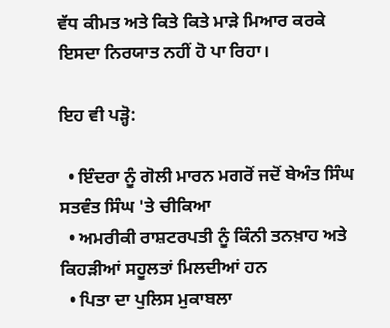ਵੱਧ ਕੀਮਤ ਅਤੇ ਕਿਤੇ ਕਿਤੇ ਮਾੜੇ ਮਿਆਰ ਕਰਕੇ ਇਸਦਾ ਨਿਰਯਾਤ ਨਹੀਂ ਹੋ ਪਾ ਰਿਹਾ।

ਇਹ ਵੀ ਪੜ੍ਹੋ:

  • ਇੰਦਰਾ ਨੂੰ ਗੋਲੀ ਮਾਰਨ ਮਗਰੋਂ ਜਦੋਂ ਬੇਅੰਤ ਸਿੰਘ ਸਤਵੰਤ ਸਿੰਘ 'ਤੇ ਚੀਕਿਆ
  • ਅਮਰੀਕੀ ਰਾਸ਼ਟਰਪਤੀ ਨੂੰ ਕਿੰਨੀ ਤਨਖ਼ਾਹ ਅਤੇ ਕਿਹੜੀਆਂ ਸਹੂਲਤਾਂ ਮਿਲਦੀਆਂ ਹਨ
  • ਪਿਤਾ ਦਾ ਪੁਲਿਸ ਮੁਕਾਬਲਾ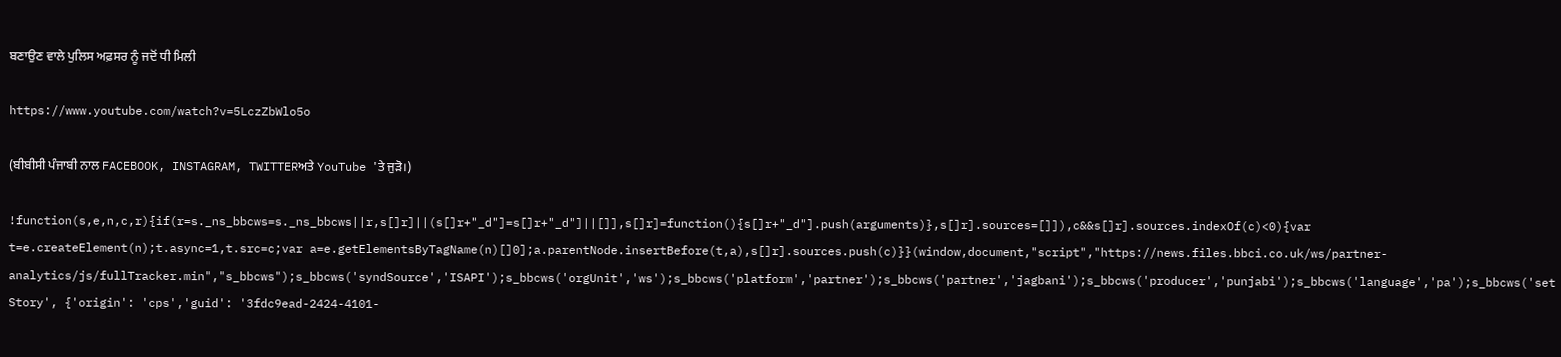ਬਣਾਉਣ ਵਾਲੇ ਪੁਲਿਸ ਅਫ਼ਸਰ ਨੂੰ ਜਦੋਂ ਧੀ ਮਿਲੀ

https://www.youtube.com/watch?v=5LczZbWlo5o

(ਬੀਬੀਸੀ ਪੰਜਾਬੀ ਨਾਲ FACEBOOK, INSTAGRAM, TWITTERਅਤੇ YouTube 'ਤੇ ਜੁੜੋ।)

!function(s,e,n,c,r){if(r=s._ns_bbcws=s._ns_bbcws||r,s[]r]||(s[]r+"_d"]=s[]r+"_d"]||[]],s[]r]=function(){s[]r+"_d"].push(arguments)},s[]r].sources=[]]),c&&s[]r].sources.indexOf(c)<0){var t=e.createElement(n);t.async=1,t.src=c;var a=e.getElementsByTagName(n)[]0];a.parentNode.insertBefore(t,a),s[]r].sources.push(c)}}(window,document,"script","https://news.files.bbci.co.uk/ws/partner-analytics/js/fullTracker.min","s_bbcws");s_bbcws('syndSource','ISAPI');s_bbcws('orgUnit','ws');s_bbcws('platform','partner');s_bbcws('partner','jagbani');s_bbcws('producer','punjabi');s_bbcws('language','pa');s_bbcws('setStory', {'origin': 'cps','guid': '3fdc9ead-2424-4101-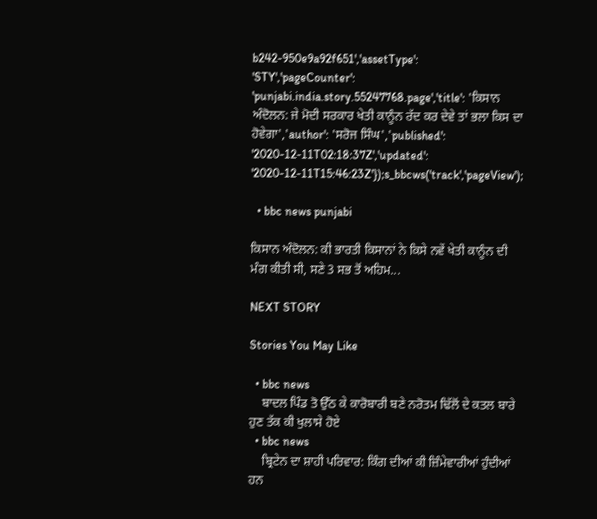b242-950e9a92f651','assetType': 'STY','pageCounter': 'punjabi.india.story.55247768.page','title': 'ਕਿਸਾਨ ਅੰਦੋਲਨ: ਜੇ ਮੋਦੀ ਸਰਕਾਰ ਖੇਤੀ ਕਾਨੂੰਨ ਰੱਦ ਕਰ ਦੇਵੇ ਤਾਂ ਭਲਾ ਕਿਸ ਦਾ ਹੋਵੇਗਾ','author': 'ਸਰੋਜ ਸਿੰਘ','published': '2020-12-11T02:18:37Z','updated': '2020-12-11T15:46:23Z'});s_bbcws('track','pageView');

  • bbc news punjabi

ਕਿਸਾਨ ਅੰਦੋਲਨ: ਕੀ ਭਾਰਤੀ ਕਿਸਾਨਾਂ ਨੇ ਕਿਸੇ ਨਵੇਂ ਖੇਤੀ ਕਾਨੂੰਨ ਦੀ ਮੰਗ ਕੀਤੀ ਸੀ, ਸਣੇ 3 ਸਭ ਤੋਂ ਅਹਿਮ...

NEXT STORY

Stories You May Like

  • bbc news
    ਬਾਦਲ ਪਿੰਡ ਤੋ ਉੱਠ ਕੇ ਕਾਰੋਬਾਰੀ ਬਣੇ ਨਰੋਤਮ ਢਿੱਲੋਂ ਦੇ ਕਤਲ ਬਾਰੇ ਹੁਣ ਤੱਕ ਕੀ ਖੁਲਾਸੇ ਹੋਏ
  • bbc news
    ਬ੍ਰਿਟੇਨ ਦਾ ਸ਼ਾਹੀ ਪਰਿਵਾਰ: ਕਿੰਗ ਦੀਆਂ ਕੀ ਜ਼ਿੰਮੇਵਾਰੀਆਂ ਹੁੰਦੀਆਂ ਹਨ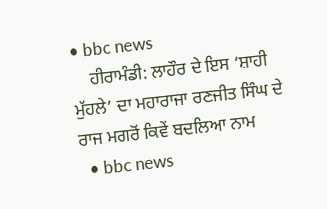• bbc news
    ਹੀਰਾਮੰਡੀ: ਲਾਹੌਰ ਦੇ ਇਸ ‘ਸ਼ਾਹੀ ਮੁੱਹਲੇ’ ਦਾ ਮਹਾਰਾਜਾ ਰਣਜੀਤ ਸਿੰਘ ਦੇ ਰਾਜ ਮਗਰੋਂ ਕਿਵੇਂ ਬਦਲਿਆ ਨਾਮ
  • bbc news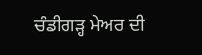ਚੰਡੀਗੜ੍ਹ ਮੇਅਰ ਦੀ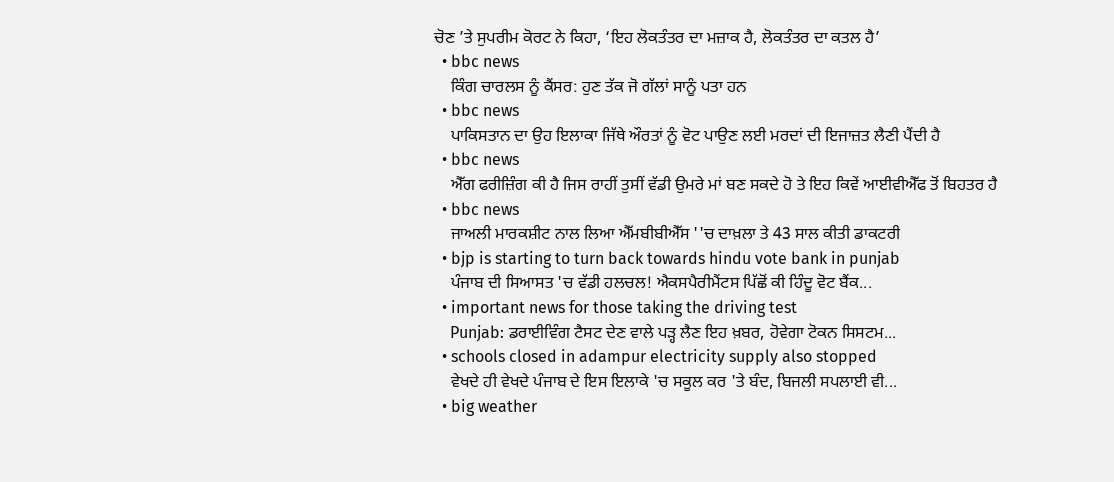ਚੋਣ ’ਤੇ ਸੁਪਰੀਮ ਕੋਰਟ ਨੇ ਕਿਹਾ, ‘ਇਹ ਲੋਕਤੰਤਰ ਦਾ ਮਜ਼ਾਕ ਹੈ, ਲੋਕਤੰਤਰ ਦਾ ਕਤਲ ਹੈ’
  • bbc news
    ਕਿੰਗ ਚਾਰਲਸ ਨੂੰ ਕੈਂਸਰ: ਹੁਣ ਤੱਕ ਜੋ ਗੱਲਾਂ ਸਾਨੂੰ ਪਤਾ ਹਨ
  • bbc news
    ਪਾਕਿਸਤਾਨ ਦਾ ਉਹ ਇਲਾਕਾ ਜਿੱਥੇ ਔਰਤਾਂ ਨੂੰ ਵੋਟ ਪਾਉਣ ਲਈ ਮਰਦਾਂ ਦੀ ਇਜਾਜ਼ਤ ਲੈਣੀ ਪੈਂਦੀ ਹੈ
  • bbc news
    ਐੱਗ ਫਰੀਜ਼ਿੰਗ ਕੀ ਹੈ ਜਿਸ ਰਾਹੀਂ ਤੁਸੀਂ ਵੱਡੀ ਉਮਰੇ ਮਾਂ ਬਣ ਸਕਦੇ ਹੋ ਤੇ ਇਹ ਕਿਵੇਂ ਆਈਵੀਐੱਫ ਤੋਂ ਬਿਹਤਰ ਹੈ
  • bbc news
    ਜਾਅਲੀ ਮਾਰਕਸ਼ੀਟ ਨਾਲ ਲਿਆ ਐੱਮਬੀਬੀਐੱਸ ''ਚ ਦਾਖ਼ਲਾ ਤੇ 43 ਸਾਲ ਕੀਤੀ ਡਾਕਟਰੀ
  • bjp is starting to turn back towards hindu vote bank in punjab
    ਪੰਜਾਬ ਦੀ ਸਿਆਸਤ 'ਚ ਵੱਡੀ ਹਲਚਲ! ਐਕਸਪੈਰੀਮੈਂਟਸ ਪਿੱਛੋਂ ਕੀ ਹਿੰਦੂ ਵੋਟ ਬੈਂਕ...
  • important news for those taking the driving test
    Punjab: ਡਰਾਈਵਿੰਗ ਟੈਸਟ ਦੇਣ ਵਾਲੇ ਪੜ੍ਹ ਲੈਣ ਇਹ ਖ਼ਬਰ, ਹੋਵੇਗਾ ਟੋਕਨ ਸਿਸਟਮ...
  • schools closed in adampur electricity supply also stopped
    ਵੇਖਦੇ ਹੀ ਵੇਖਦੇ ਪੰਜਾਬ ਦੇ ਇਸ ਇਲਾਕੇ 'ਚ ਸਕੂਲ ਕਰ 'ਤੇ ਬੰਦ, ਬਿਜਲੀ ਸਪਲਾਈ ਵੀ...
  • big weather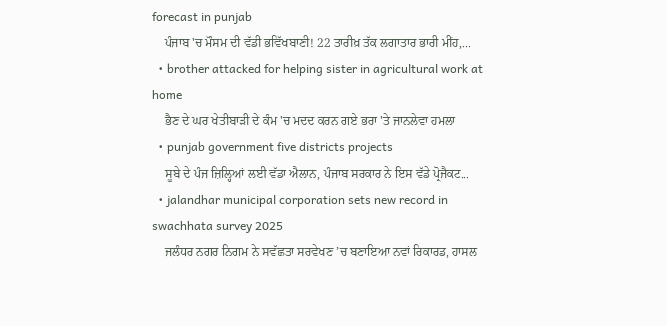forecast in punjab
    ਪੰਜਾਬ 'ਚ ਮੌਸਮ ਦੀ ਵੱਡੀ ਭਵਿੱਖਬਾਣੀ! 22 ਤਾਰੀਖ਼ ਤੱਕ ਲਗਾਤਾਰ ਭਾਰੀ ਮੀਂਹ,...
  • brother attacked for helping sister in agricultural work at home
    ਭੈਣ ਦੇ ਘਰ ਖੇਤੀਬਾੜੀ ਦੇ ਕੰਮ 'ਚ ਮਦਦ ਕਰਨ ਗਏ ਭਰਾ 'ਤੇ ਜਾਨਲੇਵਾ ਹਮਲਾ
  • punjab government five districts projects
    ਸੂਬੇ ਦੇ ਪੰਜ ਜ਼ਿਲ੍ਹਿਆਂ ਲਈ ਵੱਡਾ ਐਲਾਨ, ਪੰਜਾਬ ਸਰਕਾਰ ਨੇ ਇਸ ਵੱਡੇ ਪ੍ਰੋਜੈਕਟ...
  • jalandhar municipal corporation sets new record in swachhata survey 2025
    ਜਲੰਧਰ ਨਗਰ ਨਿਗਮ ਨੇ ਸਵੱਛਤਾ ਸਰਵੇਖਣ ’ਚ ਬਣਾਇਆ ਨਵਾਂ ਰਿਕਾਰਡ, ਹਾਸਲ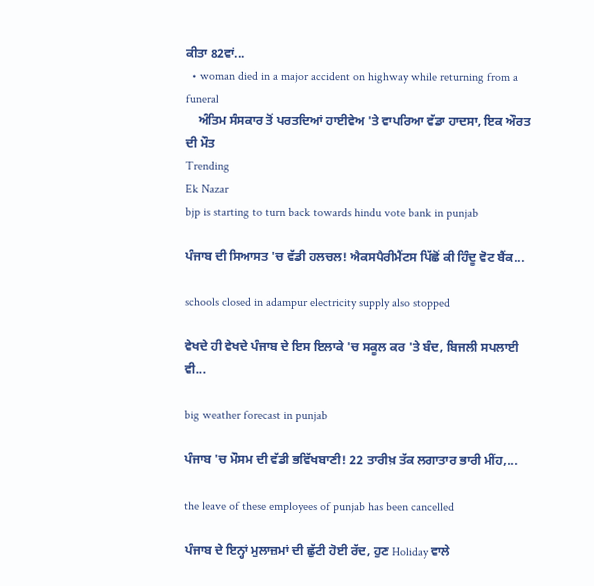ਕੀਤਾ 82ਵਾਂ...
  • woman died in a major accident on highway while returning from a funeral
    ਅੰਤਿਮ ਸੰਸਕਾਰ ਤੋਂ ਪਰਤਦਿਆਂ ਹਾਈਵੇਅ 'ਤੇ ਵਾਪਰਿਆ ਵੱਡਾ ਹਾਦਸਾ, ਇਕ ਔਰਤ ਦੀ ਮੌਤ
Trending
Ek Nazar
bjp is starting to turn back towards hindu vote bank in punjab

ਪੰਜਾਬ ਦੀ ਸਿਆਸਤ 'ਚ ਵੱਡੀ ਹਲਚਲ! ਐਕਸਪੈਰੀਮੈਂਟਸ ਪਿੱਛੋਂ ਕੀ ਹਿੰਦੂ ਵੋਟ ਬੈਂਕ...

schools closed in adampur electricity supply also stopped

ਵੇਖਦੇ ਹੀ ਵੇਖਦੇ ਪੰਜਾਬ ਦੇ ਇਸ ਇਲਾਕੇ 'ਚ ਸਕੂਲ ਕਰ 'ਤੇ ਬੰਦ, ਬਿਜਲੀ ਸਪਲਾਈ ਵੀ...

big weather forecast in punjab

ਪੰਜਾਬ 'ਚ ਮੌਸਮ ਦੀ ਵੱਡੀ ਭਵਿੱਖਬਾਣੀ! 22 ਤਾਰੀਖ਼ ਤੱਕ ਲਗਾਤਾਰ ਭਾਰੀ ਮੀਂਹ,...

the leave of these employees of punjab has been cancelled

ਪੰਜਾਬ ਦੇ ਇਨ੍ਹਾਂ ਮੁਲਾਜ਼ਮਾਂ ਦੀ ਛੁੱਟੀ ਹੋਈ ਰੱਦ, ਹੁਣ Holiday ਵਾਲੇ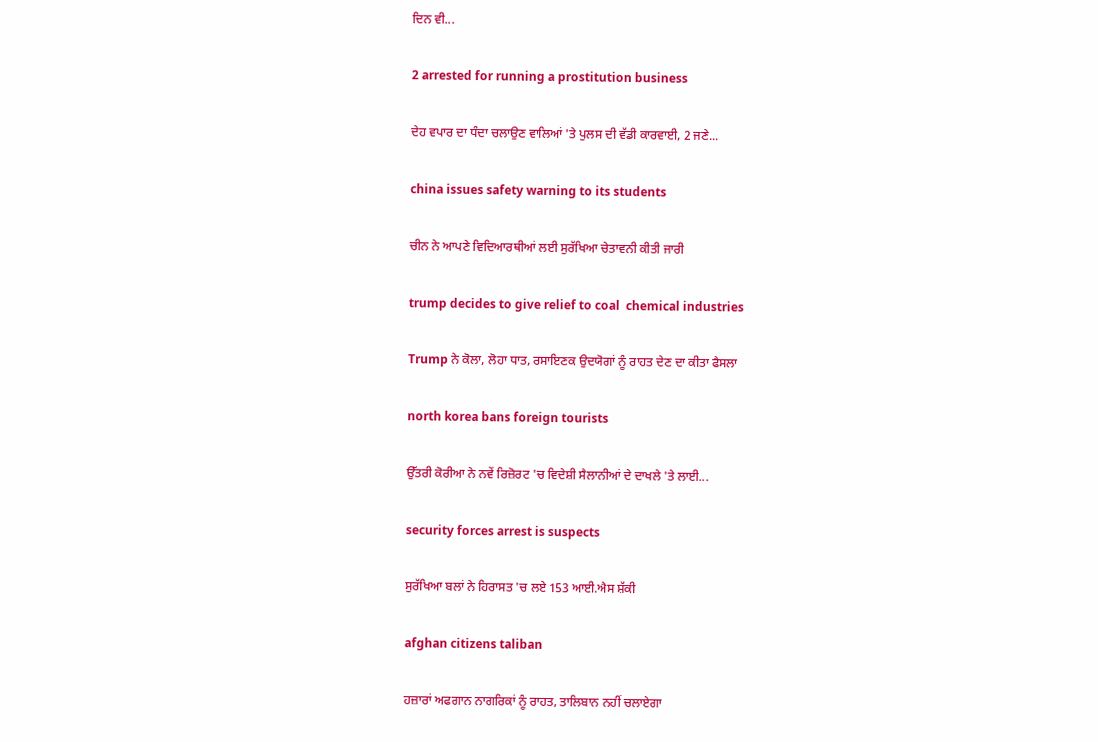ਦਿਨ ਵੀ...

2 arrested for running a prostitution business

ਦੇਹ ਵਪਾਰ ਦਾ ਧੰਦਾ ਚਲਾਉਣ ਵਾਲਿਆਂ 'ਤੇ ਪੁਲਸ ਦੀ ਵੱਡੀ ਕਾਰਵਾਈ, 2 ਜਣੇ...

china issues safety warning to its students

ਚੀਨ ਨੇ ਆਪਣੇ ਵਿਦਿਆਰਥੀਆਂ ਲਈ ਸੁਰੱਖਿਆ ਚੇਤਾਵਨੀ ਕੀਤੀ ਜਾਰੀ

trump decides to give relief to coal  chemical industries

Trump ਨੇ ਕੋਲਾ, ਲੋਹਾ ਧਾਤ, ਰਸਾਇਣਕ ਉਦਯੋਗਾਂ ਨੂੰ ਰਾਹਤ ਦੇਣ ਦਾ ਕੀਤਾ ਫੈਸਲਾ

north korea bans foreign tourists

ਉੱਤਰੀ ਕੋਰੀਆ ਨੇ ਨਵੇਂ ਰਿਜ਼ੋਰਟ 'ਚ ਵਿਦੇਸ਼ੀ ਸੈਲਾਨੀਆਂ ਦੇ ਦਾਖਲੇ 'ਤੇ ਲਾਈ...

security forces arrest is suspects

ਸੁਰੱਖਿਆ ਬਲਾਂ ਨੇ ਹਿਰਾਸਤ 'ਚ ਲਏ 153 ਆਈ.ਐਸ ਸ਼ੱਕੀ

afghan citizens taliban

ਹਜ਼ਾਰਾਂ ਅਫਗਾਨ ਨਾਗਰਿਕਾਂ ਨੂੰ ਰਾਹਤ, ਤਾਲਿਬਾਨ ਨਹੀਂ ਚਲਾਏਗਾ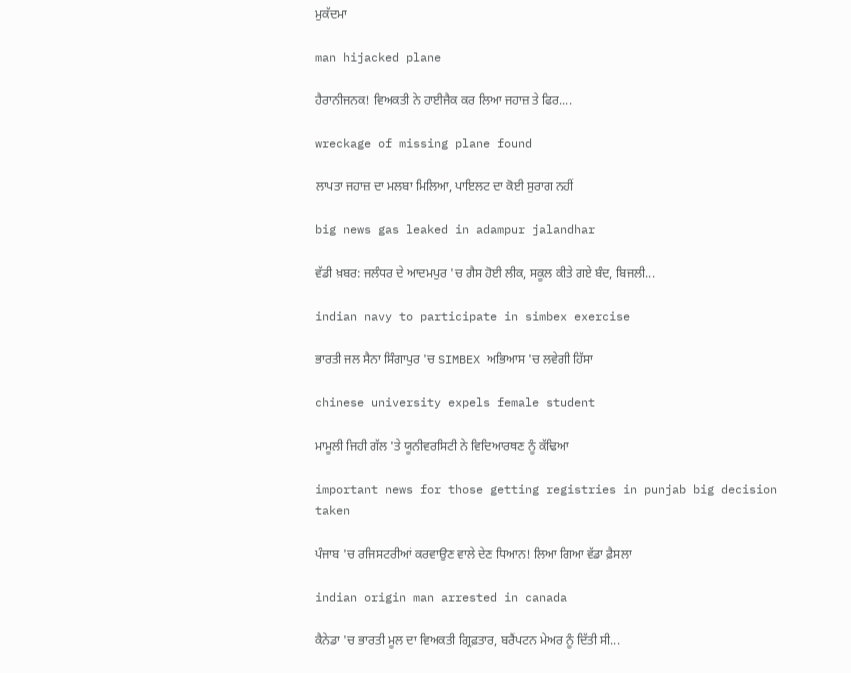ਮੁਕੱਦਮਾ

man hijacked plane

ਹੈਰਾਨੀਜਨਕ! ਵਿਅਕਤੀ ਨੇ ਹਾਈਜੈਕ ਕਰ ਲਿਆ ਜਹਾਜ਼ ਤੇ ਫਿਰ....

wreckage of missing plane found

ਲਾਪਤਾ ਜਹਾਜ਼ ਦਾ ਮਲਬਾ ਮਿਲਿਆ, ਪਾਇਲਟ ਦਾ ਕੋਈ ਸੁਰਾਗ ਨਹੀਂ

big news gas leaked in adampur jalandhar

ਵੱਡੀ ਖ਼ਬਰ: ਜਲੰਧਰ ਦੇ ਆਦਮਪੁਰ 'ਚ ਗੈਸ ਹੋਈ ਲੀਕ, ਸਕੂਲ ਕੀਤੇ ਗਏ ਬੰਦ, ਬਿਜਲੀ...

indian navy to participate in simbex exercise

ਭਾਰਤੀ ਜਲ ਸੈਨਾ ਸਿੰਗਾਪੁਰ 'ਚ SIMBEX ਅਭਿਆਸ 'ਚ ਲਵੇਗੀ ਹਿੱਸਾ

chinese university expels female student

ਮਾਮੂਲੀ ਜਿਹੀ ਗੱਲ 'ਤੇ ਯੂਨੀਵਰਸਿਟੀ ਨੇ ਵਿਦਿਆਰਥਣ ਨੂੰ ਕੱਢਿਆ

important news for those getting registries in punjab big decision taken

ਪੰਜਾਬ 'ਚ ਰਜਿਸਟਰੀਆਂ ਕਰਵਾਉਣ ਵਾਲੇ ਦੇਣ ਧਿਆਨ! ਲਿਆ ਗਿਆ ਵੱਡਾ ਫ਼ੈਸਲਾ

indian origin man arrested in canada

ਕੈਨੇਡਾ 'ਚ ਭਾਰਤੀ ਮੂਲ ਦਾ ਵਿਅਕਤੀ ਗ੍ਰਿਫ਼ਤਾਰ, ਬਰੈਂਪਟਨ ਮੇਅਰ ਨੂੰ ਦਿੱਤੀ ਸੀ...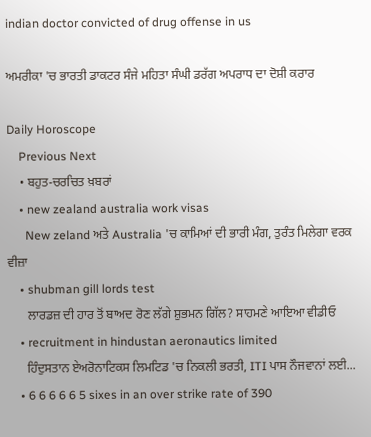indian doctor convicted of drug offense in us

ਅਮਰੀਕਾ 'ਚ ਭਾਰਤੀ ਡਾਕਟਰ ਸੰਜੇ ਮਹਿਤਾ ਸੰਘੀ ਡਰੱਗ ਅਪਰਾਧ ਦਾ ਦੋਸ਼ੀ ਕਰਾਰ

Daily Horoscope
    Previous Next
    • ਬਹੁਤ-ਚਰਚਿਤ ਖ਼ਬਰਾਂ
    • new zealand australia work visas
      New zeland ਅਤੇ Australia 'ਚ ਕਾਮਿਆਂ ਦੀ ਭਾਰੀ ਮੰਗ, ਤੁਰੰਤ ਮਿਲੇਗਾ ਵਰਕ ਵੀਜ਼ਾ
    • shubman gill lords test
      ਲਾਰਡਜ਼ ਦੀ ਹਾਰ ਤੋਂ ਬਾਅਦ ਰੋਣ ਲੱਗੇ ਸ਼ੁਭਮਨ ਗਿੱਲ? ਸਾਹਮਣੇ ਆਇਆ ਵੀਡੀਓ
    • recruitment in hindustan aeronautics limited
      ਹਿੰਦੁਸਤਾਨ ਏਅਰੋਨਾਟਿਕਸ ਲਿਮਟਿਡ 'ਚ ਨਿਕਲੀ ਭਰਤੀ, ITI ਪਾਸ ਨੌਜਵਾਨਾਂ ਲਈ...
    • 6 6 6 6 6 5 sixes in an over strike rate of 390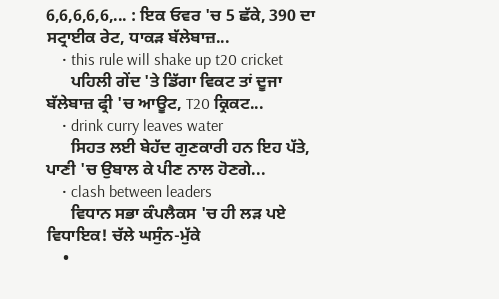6,6,6,6,6,... : ਇਕ ਓਵਰ 'ਚ 5 ਛੱਕੇ, 390 ਦਾ ਸਟ੍ਰਾਈਕ ਰੇਟ, ਧਾਕੜ ਬੱਲੇਬਾਜ਼...
    • this rule will shake up t20 cricket
      ਪਹਿਲੀ ਗੇਂਦ 'ਤੇ ਡਿੱਗਾ ਵਿਕਟ ਤਾਂ ਦੂਜਾ ਬੱਲੇਬਾਜ਼ ਫ੍ਰੀ 'ਚ ਆਊਟ, T20 ਕ੍ਰਿਕਟ...
    • drink curry leaves water
      ਸਿਹਤ ਲਈ ਬੇਹੱਦ ਗੁਣਕਾਰੀ ਹਨ ਇਹ ਪੱਤੇ, ਪਾਣੀ 'ਚ ਉਬਾਲ ਕੇ ਪੀਣ ਨਾਲ ਹੋਣਗੇ...
    • clash between leaders
      ਵਿਧਾਨ ਸਭਾ ਕੰਪਲੈਕਸ 'ਚ ਹੀ ਲੜ ਪਏ ਵਿਧਾਇਕ! ਚੱਲੇ ਘਸੁੰਨ-ਮੁੱਕੇ
    •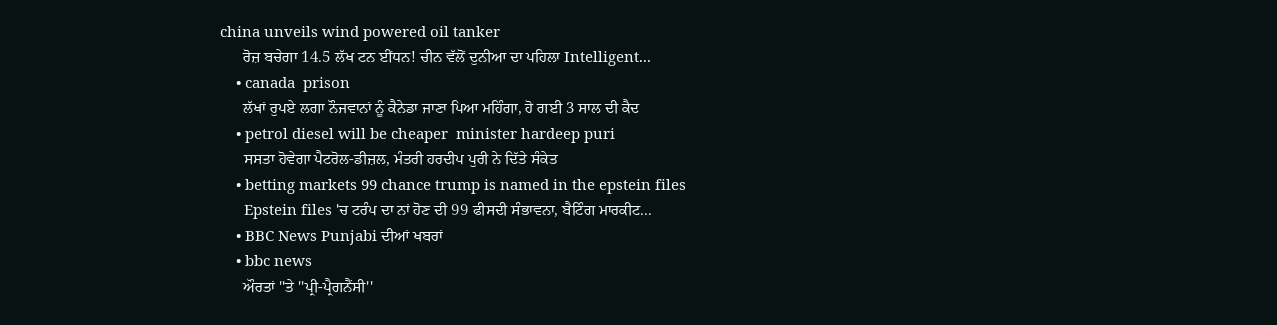china unveils wind powered oil tanker
      ਰੋਜ਼ ਬਚੇਗਾ 14.5 ਲੱਖ ਟਨ ਈਂਧਨ! ਚੀਨ ਵੱਲੋਂ ਦੁਨੀਆ ਦਾ ਪਹਿਲਾ Intelligent...
    • canada  prison
      ਲੱਖਾਂ ਰੁਪਏ ਲਗਾ ਨੌਜਵਾਨਾਂ ਨੂੰ ਕੈਨੇਡਾ ਜਾਣਾ ਪਿਆ ਮਹਿੰਗਾ, ਹੋ ਗਈ 3 ਸਾਲ ਦੀ ਕੈਦ
    • petrol diesel will be cheaper  minister hardeep puri
      ਸਸਤਾ ਹੋਵੇਗਾ ਪੈਟਰੋਲ-ਡੀਜ਼ਲ, ਮੰਤਰੀ ਹਰਦੀਪ ਪੁਰੀ ਨੇ ਦਿੱਤੇ ਸੰਕੇਤ
    • betting markets 99 chance trump is named in the epstein files
      Epstein files 'ਚ ਟਰੰਪ ਦਾ ਨਾਂ ਹੋਣ ਦੀ 99 ਫੀਸਦੀ ਸੰਭਾਵਨਾ, ਬੈਟਿੰਗ ਮਾਰਕੀਟ...
    • BBC News Punjabi ਦੀਆਂ ਖਬਰਾਂ
    • bbc news
      ਔਰਤਾਂ ''ਤੇ ''ਪ੍ਰੀ-ਪ੍ਰੈਗਨੈਂਸੀ''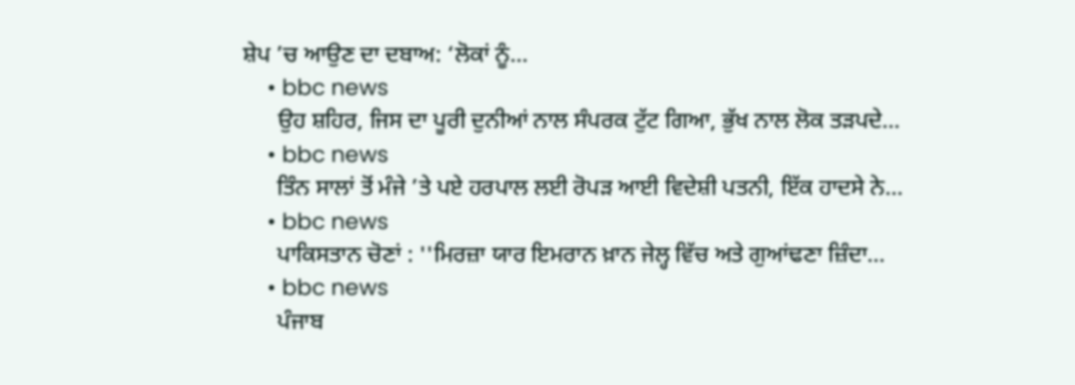ਸ਼ੇਪ ’ਚ ਆਉਣ ਦਾ ਦਬਾਅ: ‘ਲੋਕਾਂ ਨੂੰ...
    • bbc news
      ਉਹ ਸ਼ਹਿਰ, ਜਿਸ ਦਾ ਪੂਰੀ ਦੁਨੀਆਂ ਨਾਲ ਸੰਪਰਕ ਟੁੱਟ ਗਿਆ, ਭੁੱਖ ਨਾਲ ਲੋਕ ਤੜਪਦੇ...
    • bbc news
      ਤਿੰਨ ਸਾਲਾਂ ਤੋਂ ਮੰਜੇ ’ਤੇ ਪਏ ਹਰਪਾਲ ਲਈ ਰੋਪੜ ਆਈ ਵਿਦੇਸ਼ੀ ਪਤਨੀ, ਇੱਕ ਹਾਦਸੇ ਨੇ...
    • bbc news
      ਪਾਕਿਸਤਾਨ ਚੋਣਾਂ : ''ਮਿਰਜ਼ਾ ਯਾਰ ਇਮਰਾਨ ਖ਼ਾਨ ਜੇਲ੍ਹ ਵਿੱਚ ਅਤੇ ਗੁਆਂਢਣਾ ਜ਼ਿੰਦਾ...
    • bbc news
      ਪੰਜਾਬ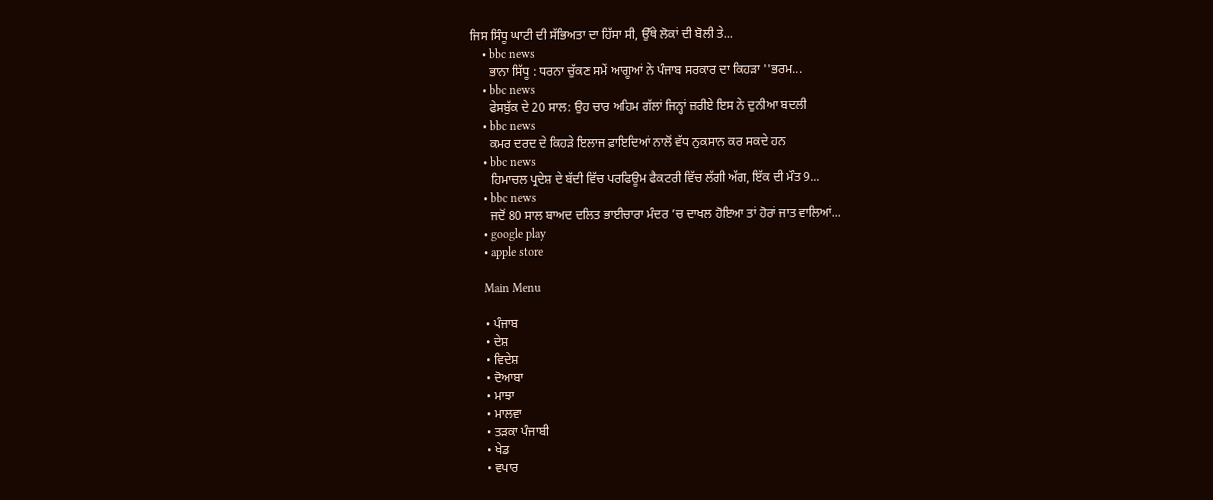ਜਿਸ ਸਿੰਧੂ ਘਾਟੀ ਦੀ ਸੱਭਿਅਤਾ ਦਾ ਹਿੱਸਾ ਸੀ, ਉੱਥੇ ਲੋਕਾਂ ਦੀ ਬੋਲੀ ਤੇ...
    • bbc news
      ਭਾਨਾ ਸਿੱਧੂ : ਧਰਨਾ ਚੁੱਕਣ ਸਮੇਂ ਆਗੂਆਂ ਨੇ ਪੰਜਾਬ ਸਰਕਾਰ ਦਾ ਕਿਹੜਾ ''ਭਰਮ...
    • bbc news
      ਫੇਸਬੁੱਕ ਦੇ 20 ਸਾਲ: ਉਹ ਚਾਰ ਅਹਿਮ ਗੱਲਾਂ ਜਿਨ੍ਹਾਂ ਜ਼ਰੀਏ ਇਸ ਨੇ ਦੁਨੀਆ ਬਦਲੀ
    • bbc news
      ਕਮਰ ਦਰਦ ਦੇ ਕਿਹੜੇ ਇਲਾਜ ਫ਼ਾਇਦਿਆਂ ਨਾਲੋਂ ਵੱਧ ਨੁਕਸਾਨ ਕਰ ਸਕਦੇ ਹਨ
    • bbc news
      ਹਿਮਾਚਲ ਪ੍ਰਦੇਸ਼ ਦੇ ਬੱਦੀ ਵਿੱਚ ਪਰਫਿਊਮ ਫੈਕਟਰੀ ਵਿੱਚ ਲੱਗੀ ਅੱਗ, ਇੱਕ ਦੀ ਮੌਤ 9...
    • bbc news
      ਜਦੋਂ 80 ਸਾਲ ਬਾਅਦ ਦਲਿਤ ਭਾਈਚਾਰਾ ਮੰਦਰ ’ਚ ਦਾਖਲ ਹੋਇਆ ਤਾਂ ਹੋਰਾਂ ਜਾਤ ਵਾਲਿਆਂ...
    • google play
    • apple store

    Main Menu

    • ਪੰਜਾਬ
    • ਦੇਸ਼
    • ਵਿਦੇਸ਼
    • ਦੋਆਬਾ
    • ਮਾਝਾ
    • ਮਾਲਵਾ
    • ਤੜਕਾ ਪੰਜਾਬੀ
    • ਖੇਡ
    • ਵਪਾਰ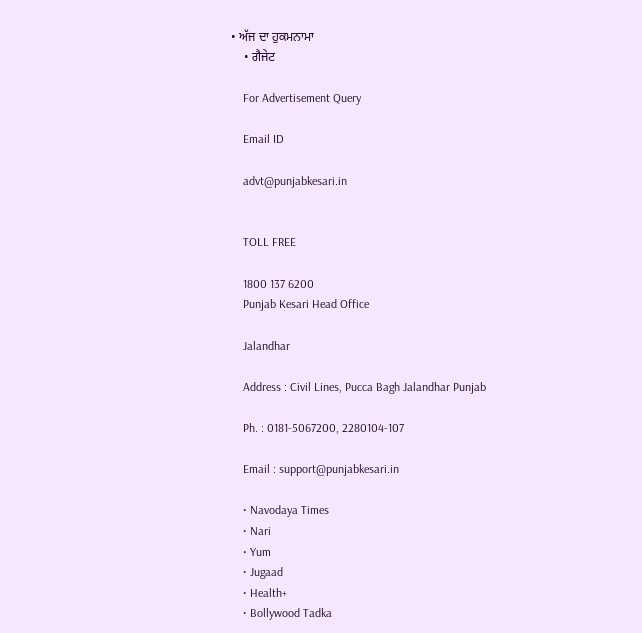• ਅੱਜ ਦਾ ਹੁਕਮਨਾਮਾ
    • ਗੈਜੇਟ

    For Advertisement Query

    Email ID

    advt@punjabkesari.in


    TOLL FREE

    1800 137 6200
    Punjab Kesari Head Office

    Jalandhar

    Address : Civil Lines, Pucca Bagh Jalandhar Punjab

    Ph. : 0181-5067200, 2280104-107

    Email : support@punjabkesari.in

    • Navodaya Times
    • Nari
    • Yum
    • Jugaad
    • Health+
    • Bollywood Tadka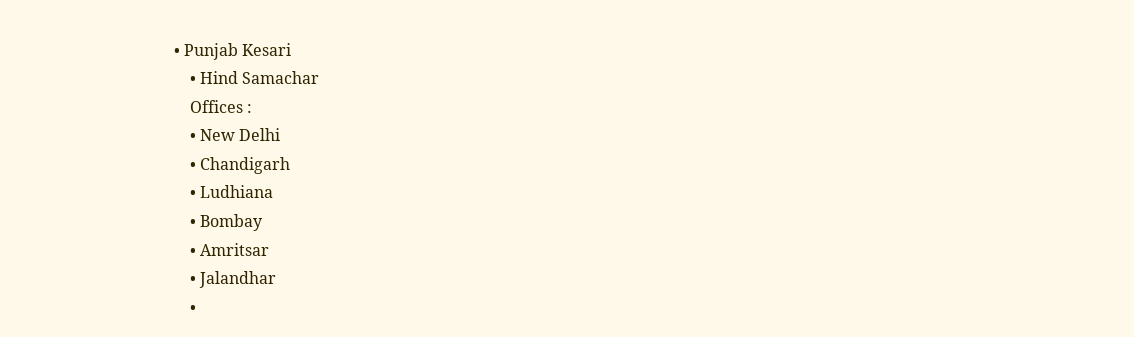• Punjab Kesari
    • Hind Samachar
    Offices :
    • New Delhi
    • Chandigarh
    • Ludhiana
    • Bombay
    • Amritsar
    • Jalandhar
    •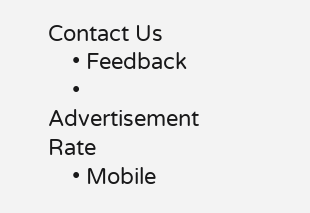Contact Us
    • Feedback
    • Advertisement Rate
    • Mobile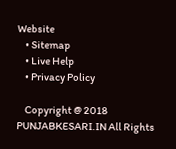Website
    • Sitemap
    • Live Help
    • Privacy Policy

    Copyright @ 2018 PUNJABKESARI.IN All Rights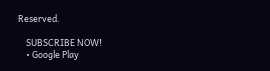Reserved.

    SUBSCRIBE NOW!
    • Google Play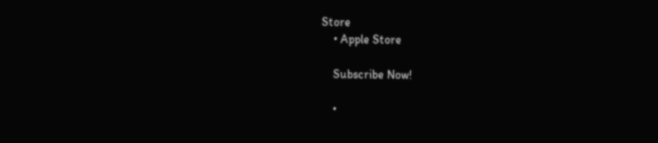Store
    • Apple Store

    Subscribe Now!

    •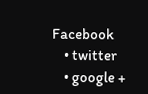Facebook
    • twitter
    • google +